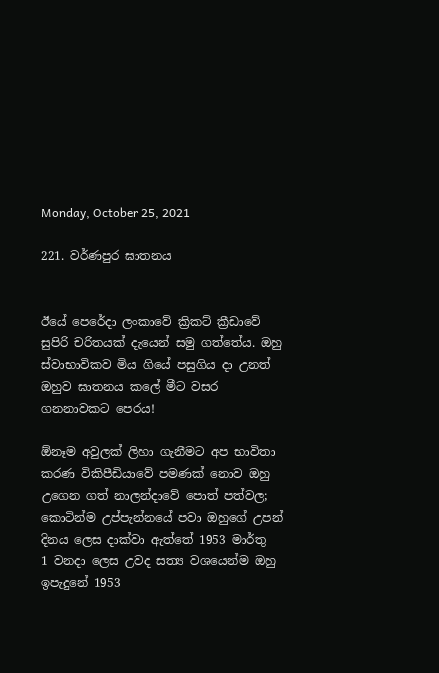Monday, October 25, 2021

221. වර්ණපුර ඝාතනය


ඊයේ පෙරේදා ලංකාවේ ක්‍රිකට් ක්‍රීඩාවේ සුපිරි චරිතයක් දැයෙන් සමු ගත්තේය. ඔහු ස්වාභාවිකව මිය ගියේ පසුගිය දා උනත් ඔහුව ඝාතනය කලේ මීට වසර ගනනාවකට පෙරය!

ඕනෑම අවුලක් ලිහා ගැනීමට අප භාවිතා කරණ විකිපීඩියාවේ පමණක් නොව ඔහු උගෙන ගත් නාලන්දාවේ පොත් පත්වල; කොටින්ම උප්පැන්නයේ පවා ඔහුගේ උපන් දිනය ලෙස දාක්වා ඇත්තේ 1953 මාර්තු  1 වනදා ලෙස උවද සත්‍ය වශයෙන්ම ඔහු ඉපැදුනේ 1953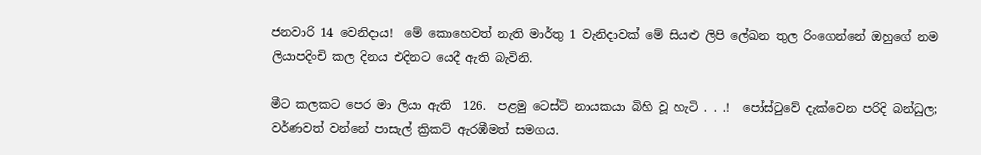ජනවාරි 14 වෙනිදාය!  මේ කොහෙවත් නැති මාර්තු 1 වැනිදාවක් මේ සියළු ලිපි ලේඛන තුල රිංගෙන්නේ ඔහුගේ නම ලියාපදිංචි කල දිනය එදිනට යෙදී ඇති බැවිනි.

මීට කලකට පෙර මා ලියා ඇති  126.  පළමු ටෙස්ට් නායකයා බිහි වූ හැටි . . .!  පෝස්ටුවේ දැක්වෙන පරිදි බන්ධුල; වර්ණවත් වන්නේ පාසැල් ක්‍රිකට් ඇරඹීමත් සමගය.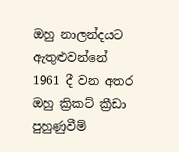ඔහු නාලන්දයට ඇතුළුවන්නේ 1961 දී වන අතර ඔහු ක්‍රිකට් ක්‍රීඩා පුහුණුවීම්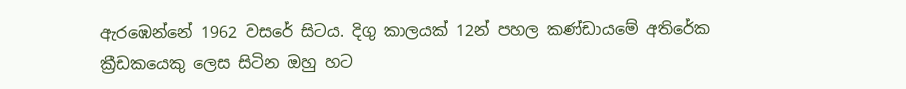ඇරඹෙන්නේ 1962 වසරේ සිටය. දිගු කාලයක් 12න් පහල කණ්ඩායමේ අතිරේක ක්‍රීඩකයෙකු ලෙස සිටින ඔහු හට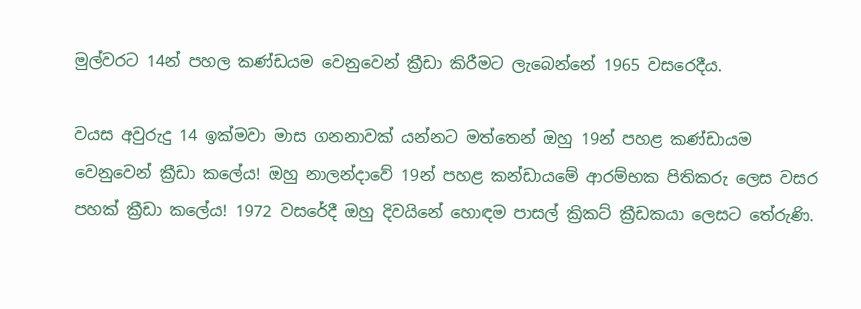මුල්වරට 14න් පහල කණ්ඩයම වෙනුවෙන් ක්‍රීඩා කිරීමට ලැබෙන්නේ 1965 වසරෙදීය.

වයස අවුරුදු 14 ඉක්මවා මාස ගනනාවක් යන්නට මත්තෙන් ඔහු 19න් පහළ කණ්ඩායම  වෙනුවෙන් ක්‍රීඩා කලේය! ඔහු නාලන්දාවේ 19න් පහළ කන්ඩායමේ ආරම්භක පිතිකරු ලෙස වසර පහක් ක්‍රීඩා කලේය! 1972 වසරේදී ඔහු දිවයිනේ හොඳම පාසල් ක්‍රිකට් ක්‍රීඩකයා ලෙසට තේරුණි.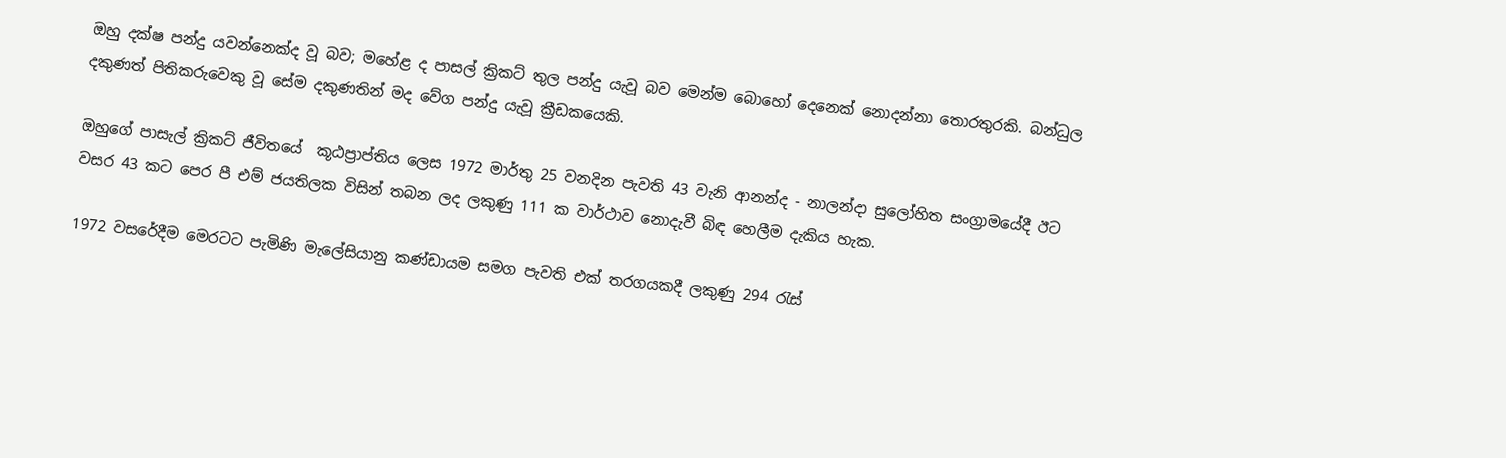ඔහු දක්ෂ පන්දු යවන්නෙක්ද වූ බව; මහේළ ද පාසල් ක්‍රිකට් තුල පන්දු යැවූ බව මෙන්ම බොහෝ දෙනෙක් නොදන්නා තොරතුරකි. බන්ධුල දකුණත් පිතිකරුවෙකු වූ සේම දකුණතින් මද වේග පන්දු යැවූ ක්‍රීඩකයෙකි.

ඔහුගේ පාසැල් ක්‍රිකට් ජීවිතයේ  කූඨප්‍රාප්තිය ලෙස 1972 මාර්තු 25 වනදින පැවති 43 වැනි ආනන්ද - නාලන්දා සුලෝහිත සංග්‍රාමයේදී ඊට වසර 43 කට පෙර පී එම් ජයතිලක විසින් තබන ලද ලකුණු 111 ක වාර්ථාව නොදැවී බිඳ හෙලීම දැකිය හැක.

1972 වසරේදීම මෙරටට පැමිණි මැලේසියානු කණ්ඩායම සමග පැවති එක් තරගයකදී ලකුණු 294 රැස්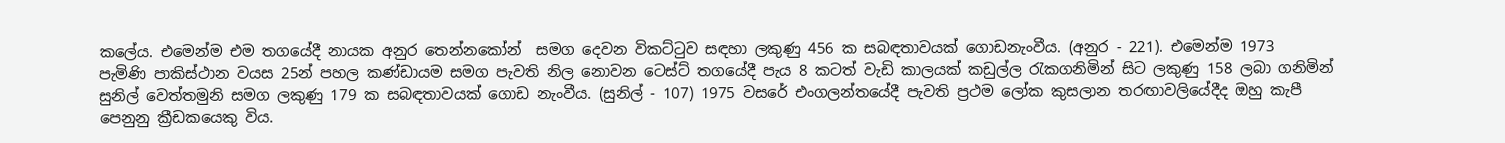කලේය. එමෙන්ම එම තගයේදී නායක අනුර තෙන්නකෝන්  සමග දෙවන විකට්ටුව සඳහා ලකුණු 456 ක සබඳතාවයක් ගොඩනැංවීය. (අනුර - 221). එමෙන්ම 1973  පැමිණි පාකිස්ථාන වයස 25න් පහල කණ්ඩායම සමග පැවති නිල නොවන ටෙස්ට් තගයේදී පැය 8 කටත් වැඩි කාලයක් කඩුල්ල රැකගනිමින් සිට ලකුණු 158 ලබා ගනිමින් සුනිල් වෙත්තමුනි සමග ලකුණු 179 ක සබඳතාවයක් ගොඩ නැංවීය. (සුනිල් - 107) 1975 වසරේ එංගලන්තයේදී පැවති ප්‍රථම ලෝක කුසලාන තරඟාවලියේදීද ඔහු කැපී පෙනුනු ක්‍රීඩකයෙකු විය.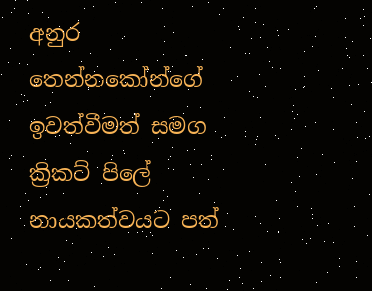අනුර තෙන්නකෝන්ගේ ඉවත්වීමත් සමග  ක්‍රිකට් පිලේ නායකත්වයට පත්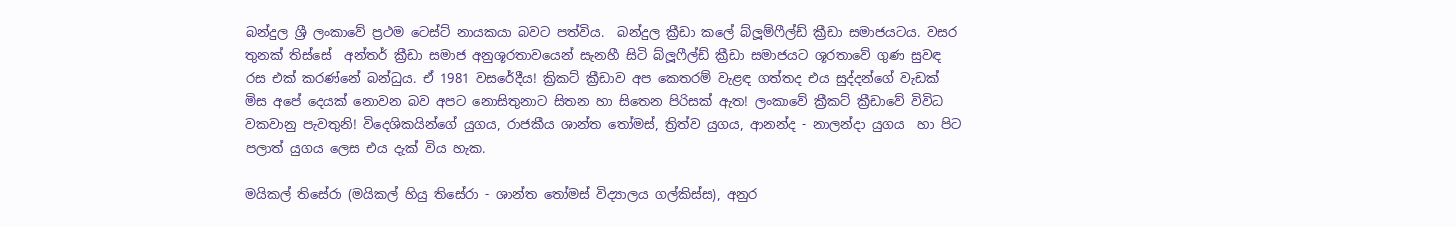බන්දුල ශ්‍රී ලංකාවේ ප්‍රථම ටෙස්ට් නායකයා බවට පත්විය.  බන්දුල ක්‍රීඩා කලේ බ්ලූම්ෆීල්ඩ් ක්‍රීඩා සමාජයටය. වසර තුනක් තිස්සේ  අන්තර් ක්‍රීඩා සමාජ අනුශූරතාවයෙන් සැනහී සිටි බ්ලූෆීල්ඩ් ක්‍රීඩා සමාජයට ශූරතාවේ ගුණ සුවඳ රස එක් කරණ්නේ බන්ධුය. ඒ 1981 වසරේදීය! ක්‍රිකට් ක්‍රීඩාව අප කෙතරම් වැළඳ ගත්තද එය සුද්දන්ගේ වැඩක් මිස අපේ දෙයක් නොවන බව අපට නොසිතුනාට සිතන හා සිතෙන පිරිසක් ඇත! ලංකාවේ ක්‍රීකට් ක්‍රීඩාවේ විවිධ වකවානු පැවතුනි! විදෙශිකයින්ගේ යුගය, රාජකීය ශාන්ත තෝමස්, ත්‍රිත්ව යුගය, ආනන්ද - නාලන්දා යුගය  හා පිට පලාත් යුගය ලෙස එය දැක් විය හැක.

මයිකල් තිසේරා (මයිකල් හියු තිසේරා - ශාන්ත තෝමස් විද්‍යාලය ගල්කිස්ස), අනුර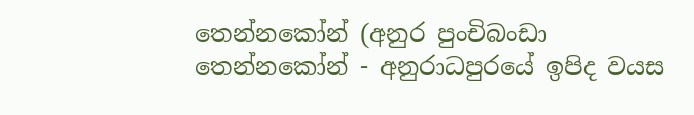තෙන්නකෝන් (අනුර පුංචිබංඩා තෙන්නකෝන් - අනුරාධපුරයේ ඉපිද වයස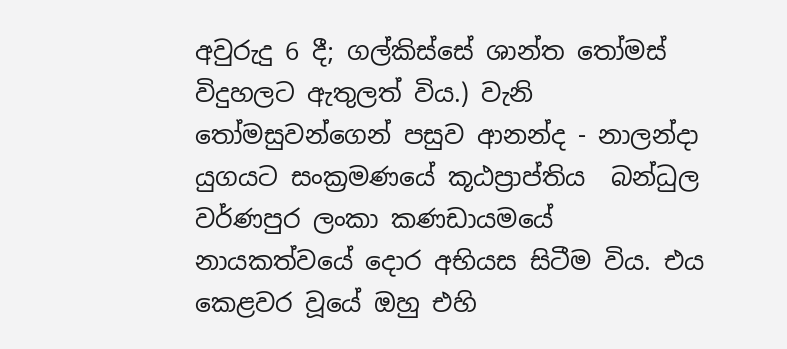අවුරුදු 6 දී; ගල්කිස්සේ ශාන්ත තෝමස් විදුහලට ඇතුලත් විය.) වැනි  තෝමසුවන්ගෙන් පසුව ආනන්ද - නාලන්දා යුගයට සංක්‍රමණයේ කූඨප්‍රාප්තිය  බන්ධුල වර්ණපුර ලංකා කණඩායමයේ නායකත්වයේ දොර අභියස සිටීම විය. එය කෙළවර වූයේ ඔහු එහි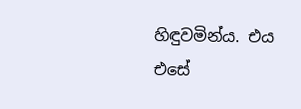හිඳුවමින්ය. එය එසේ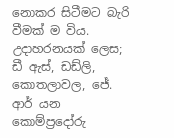නොකර සිටීමට බැරි වීමක් ම විය. උදාහරනයක් ලෙස; ඩී ඇස්, ඩඩ්ලි, කොතලාවල, ජේ. ආර් යන කොම්ප්‍රදෝරු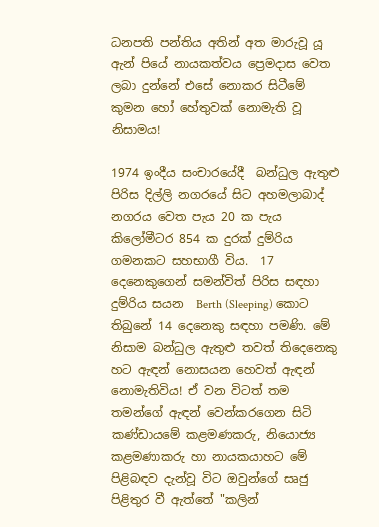ධනපති පන්තිය අතින් අත මාරුවූ යූ ඇන් පියේ නායකත්වය ප්‍රෙමදාස වෙත ලබා දුන්නේ එසේ නොකර සිටීමේ කුමන හෝ හේතුවක් නොමැති වූ  නිසාමය!

1974 ඉංදීය සංචාරයේදී  බන්ධුල ඇතුළු පිරිස දිල්ලි නගරයේ සිට අහමලාබාද් නගරය වෙත පැය 20 ක පැය කිලෝමීටර 854 ක දුරක් දුම්රිය ගමනකට සහභාගී විය.  17 දෙනෙකුගෙන් සමන්විත් පිරිස සඳහා දුම්රිය සයන  Berth (Sleeping) කොට තිබුනේ 14 දෙනෙකු සඳහා පමණි. මේ නිසාම බන්ධුල ඇතුළු තවත් තිදෙනෙකු හට ඇඳන් නොසයන හෙවත් ඇඳන් නොමැතිවිය! ඒ වන විටත් තම තමන්ගේ ඇඳන් වෙන්කරගෙන සිටි කණ්ඩායමේ කළමණකරු, නියොජ්‍ය කළමණාකරු හා නායකයාහට මේ පිළිබඳව දැන්වූ විට ඔවුන්ගේ සෘජු පිළිතුර වී ඇත්තේ "කලින්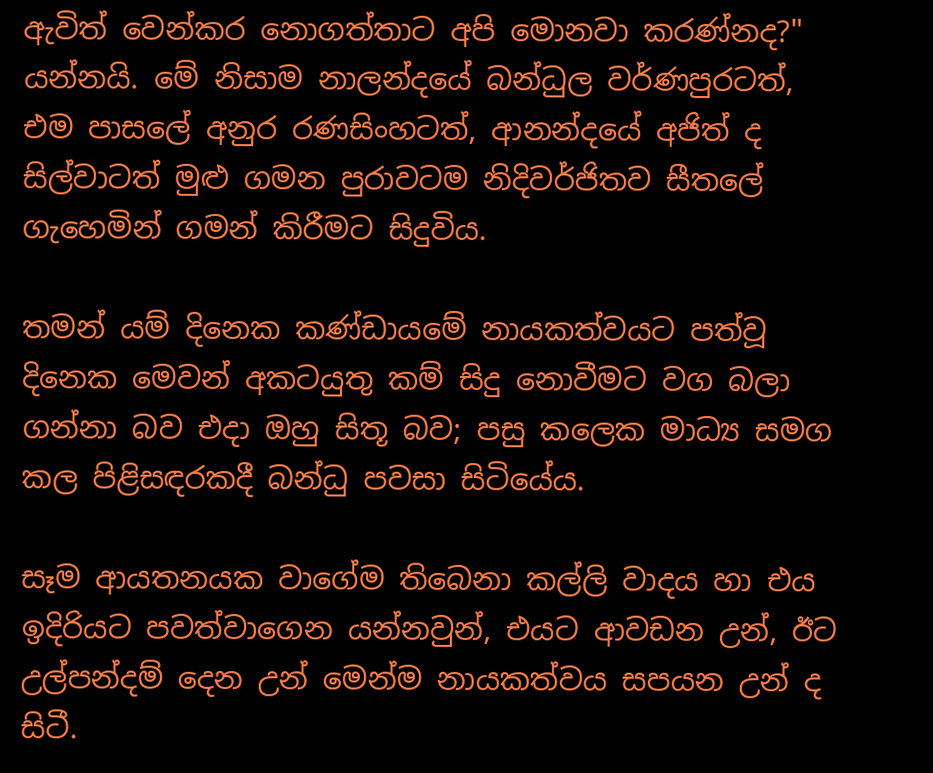ඇවිත් වෙන්කර නොගත්තාට අපි මොනවා කරණ්නද?" යන්නයි. මේ නිසාම නාලන්දයේ බන්ධුල වර්ණපුරටත්, එම පාසලේ අනුර රණසිංහටත්, ආනන්දයේ අජිත් ද සිල්වාටත් මුළු ගමන පුරාවටම නිදිවර්ජිතව සීතලේ ගැහෙමින් ගමන් කිරීමට සිදුවිය.

තමන් යම් දිනෙක කණ්ඩායමේ නායකත්වයට පත්වූ දිනෙක මෙවන් අකටයුතු කම් සිදු නොවීමට වග බලා ගන්නා බව එදා ඔහු සිතූ බව; පසු කලෙක මාධ්‍ය සමග කල පිළිසඳරකදී බන්ධු පවසා සිටියේය.

සෑම ආයතනයක වාගේම තිබෙනා කල්ලි වාදය හා එය ඉදිරියට පවත්වාගෙන යන්නවුන්, එයට ආවඩන උන්, ඊට උල්පන්දම් දෙන උන් මෙන්ම නායකත්වය සපයන උන් ද සිටී.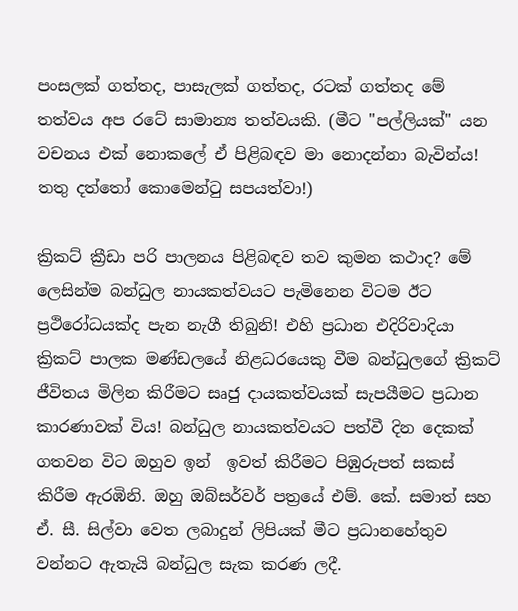පංසලක් ගත්තද, පාසැලක් ගත්තද, රටක් ගත්තද මේ තත්වය අප රටේ සාමාන්‍ය තත්වයකි. (මීට "පල්ලියක්" යන වචනය එක් නොකලේ ඒ පිළිබඳව මා නොදන්නා බැවින්ය! තතු දත්තෝ කොමෙන්ටු සපයත්වා!)

ක්‍රිකට් ක්‍රීඩා පරි පාලනය පිළිබඳව තව කුමන කථාද? මේ ලෙසින්ම බන්ධුල නායකත්වයට පැමිනෙන විටම ඊට ප්‍රථිරෝධයක්ද පැන නැගී තිබුනි! එහි ප්‍රධාන එදිරිවාදියා  ක්‍රිකට් පාලක මණ්ඩලයේ නිළධරයෙකු වීම බන්ධුලගේ ක්‍රිකට් ජීවිතය මිලින කිරීමට සෘජු දායකත්වයක් සැපයීමට ප්‍රධාන කාරණාවක් විය! බන්ධුල නායකත්වයට පත්වී දින දෙකක්  ගතවන විට ඔහුව ඉන්  ඉවත් කිරීමට පිඹුරුපත් සකස් කිරීම ඇරඹිනි. ඔහු ඔබ්සර්වර් පත්‍රයේ එම්. කේ. සමාත් සහ ඒ. සී. සිල්වා වෙත ලබාදුන් ලිපියක් මීට ප්‍රධානහේතුව වන්නට ඇතැයි බන්ධුල සැක කරණ ලදී.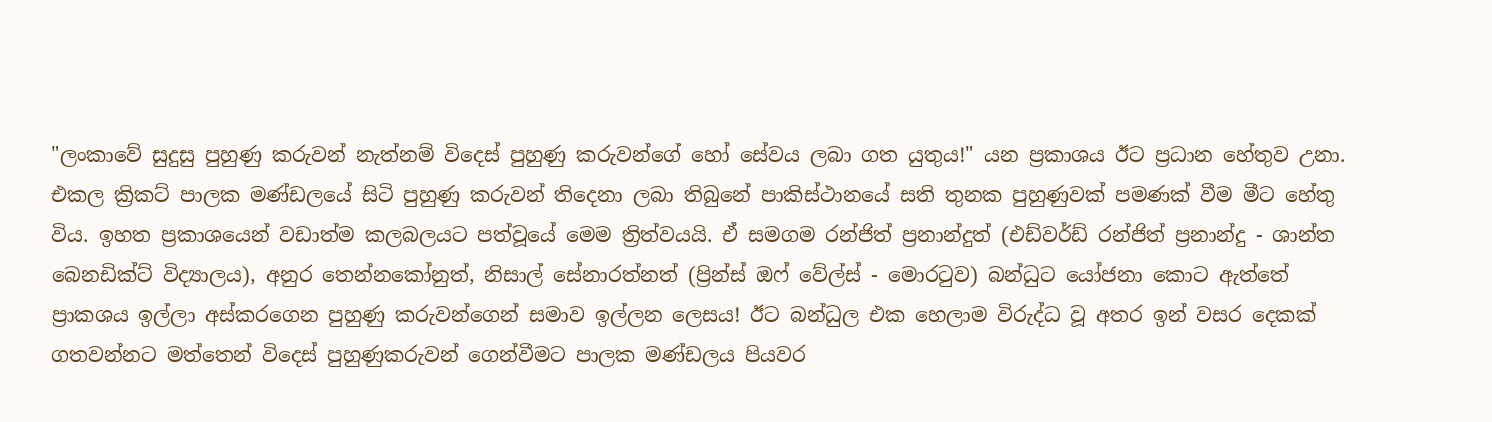"ලංකාවේ සුදුසු පුහුණු කරුවන් නැත්නම් විදෙස් පුහුණු කරුවන්ගේ හෝ සේවය ලබා ගත යුතුය!" යන ප්‍රකාශය ඊට ප්‍රධාන හේතුව උනා. එකල ක්‍රිකට් පාලක මණ්ඩලයේ සිටි පුහුණු කරුවන් තිදෙනා ලබා තිබුනේ පාකිස්ථානයේ සති තුනක පුහුණුවක් පමණක් වීම මීට හේතු විය. ඉහත ප්‍රකාශයෙන් වඩාත්ම කලබලයට පත්වූයේ මෙම ත්‍රිත්වයයි. ඒ සමගම රන්ජිත් ප්‍රනාන්දුත් (එඩ්වර්ඩ් රන්ජිත් ප්‍රනාන්දු - ශාන්ත බෙනඩික්ට් විද්‍යාලය), අනුර තෙන්නකෝනුත්, නිසාල් සේනාරත්නත් (ප්‍රින්ස් ඔෆ් වේල්ස් - මොරටුව) බන්ධුට යෝජනා කොට ඇත්තේ ප්‍රාකශය ඉල්ලා අස්කරගෙන පුහුණු කරුවන්ගෙන් සමාව ඉල්ලන ලෙසය! ඊට බන්ධුල එක හෙලාම විරුද්ධ වූ අතර ඉන් වසර දෙකක් ගතවන්නට මත්තෙන් විදෙස් පුහුණුකරුවන් ගෙන්වීමට පාලක මණ්ඩලය පියවර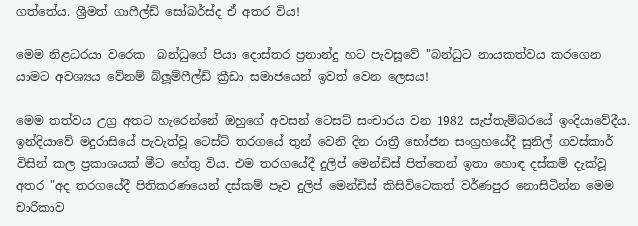ගත්තේය. ශ්‍රීමත් ගාෆීල්ඩ් සෝබර්ස්ද ඒ අතර විය!

මෙම නිළධරයා වරෙක  බන්ධුගේ පියා දොස්තර ප්‍රනාන්දු හට පැවසූවේ "බන්ධුට නායකත්වය කරගෙන යාමට අවශ්‍යය වේනම් බ්ලූම්ෆීල්ඩ් ක්‍රීඩා සමාජයෙන් ඉවත් වෙන ලෙසය!

මෙම තත්වය උග්‍ර අතට හැරෙන්නේ ඔහුගේ අවසන් ටෙසට් සංචාරය වන 1982 සැප්තැම්බරයේ ඉංදියාවේදීය. ඉන්දියාවේ මදුරාසියේ පැවැත්වූ ටෙස්ට් තරගයේ තුන් වෙනි දින රාත්‍රී භෝජන සංග්‍රහයේදී සුනිල් ගවස්කාර් විසින් කල ප්‍රකාශයක් මීට හේතු විය. එම තරගයේදී දුලිප් මෙන්ඩිස් පිත්තෙන් ඉතා හොඳ දස්කම් දැක්වූ අතර "අද තරගයේදී පිතිකරණයෙන් දස්කම් පෑව දුලිප් මෙන්ඩිස් කිසිවිටෙකත් වර්ණපුර නොසිටින්න මෙම චාරිකාව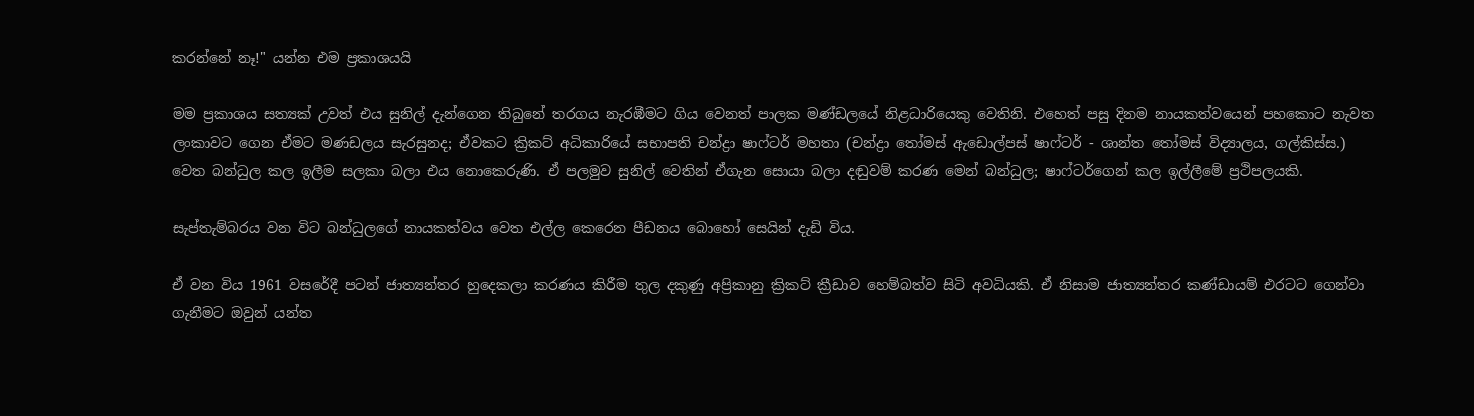කරන්නේ නෑ!" යන්න එම ප්‍රකාශයයි

මම ප්‍රකාශය සත්‍යක් උවත් එය සුනිල් දැන්ගෙන තිබුනේ තරගය නැරඹීමට ගිය වෙනත් පාලක මණ්ඩලයේ නිළධාරියෙකු වෙතිනි. එහෙත් පසු දිනම නායකත්වයෙන් පහකොට නැවත ලංකාවට ගෙන ඒමට මණඩලය සැරසුනද; ඒවකට ක්‍රිකට් අධිකාරියේ සභාපති චන්ද්‍රා ෂාෆ්ටර් මහතා (චන්ද්‍රා තෝමස් ඇඩොල්පස් ෂාෆ්ටර් - ශාන්ත තෝමස් විද්‍යාලය, ගල්කිස්ස.) වෙත බන්ධුල කල ඉලීම සලකා බලා එය නොකෙරුණි. ඒ පලමුව සුනිල් වෙතින් ඒගැන සොයා බලා දඬුවම් කරණ මෙන් බන්ධුල; ෂාෆ්ටර්ගෙන් කල ඉල්ලීමේ ප්‍රථිපලයකි.

සැප්තැම්බරය වන විට බන්ධුලගේ නායකත්වය වෙත එල්ල කෙරෙන පීඩනය බොහෝ සෙයින් දැඩි විය.

ඒ වන විය 1961 වසරේදී පටන් ජාත්‍යන්තර හුදෙකලා කරණය කිරීම තුල දකුණු අප්‍රිකානු ක්‍රිකට් ක්‍රීඩාව හෙම්බත්ව සිටි අවධියකි. ඒ නිසාම ජාත්‍යන්තර කණ්ඩායම් එරටට ගෙන්වා ගැනීමට ඔවුන් යන්ත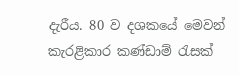දැරීය. 80 ව දශකයේ මෙවන් කැරළිකාර කණ්ඩාම් රැසක්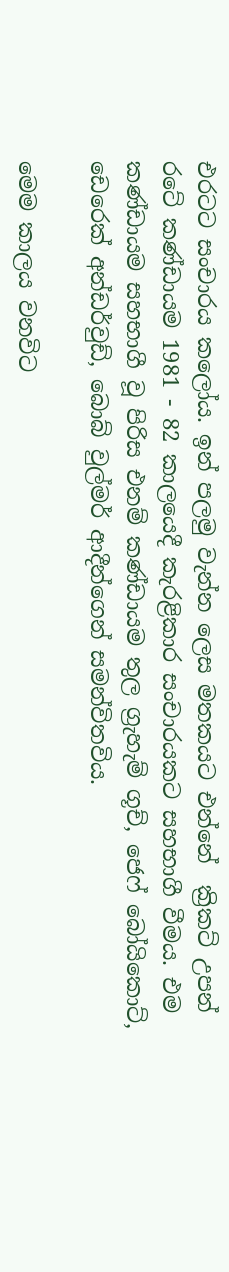එරටට සංචාරය කලෝය. ඉන් පලමු වැන්න ලෙස මතකයට එන්නේ  ක්‍රිකට් උපන් රටේ කණ්ඩායම 1981 - 82 කාලයෙදී කැරළිකාර සංචාරයකට සහභාගී වීමය. එම කණ්ඩායම සහභාගී වූ පිරිස එනම් කණ්ඩායම තුල ග්‍රැහැම් ගූච්, ජෙෆ් බෝයිකොට්, ඩෙරෙක් අන්ඩර්වුඩ්, බොබ් වුල්මර් ආදීන්ගෙන් සමන්විතවිය.

මෙම කාලය වනවිට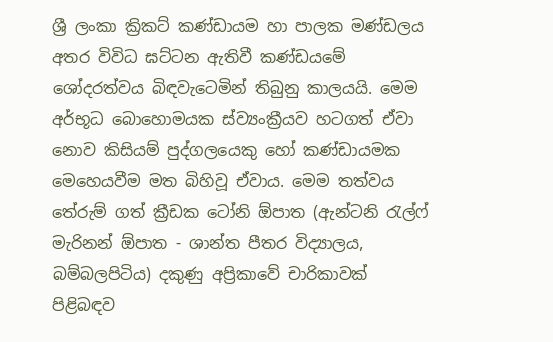ශ්‍රී ලංකා ක්‍රිකට් කණ්ඩායම හා පාලක මණ්ඩලය අතර විවිධ ඝට්ටන ඇතිවී කණ්ඩයමේ ශෝදරත්වය බිඳවැටෙමින් තිබුනු කාලයයි. මෙම අර්භූධ බොහොමයක ස්ව්‍යංක්‍රීයව හටගත් ඒවා නොව කිසියම් පුද්ගලයෙකු හෝ කණ්ඩායමක මෙහෙයවීම මත බිහිවූ ඒවාය. මෙම තත්වය තේරුම් ගත් ක්‍රීඩක ටෝනි ඕපාත (ඇන්ටනි රැල්ෆ් මැරිනන් ඕපාත - ශාන්ත පීතර විද්‍යාලය, බම්බලපිටිය) දකුණු අප්‍රිකාවේ චාරිකාවක් පිළිබඳව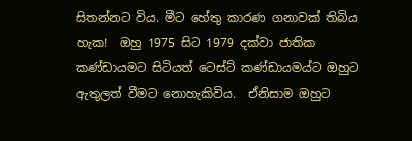සිතන්නට විය. මීට හේතු කාරණ ගනාවක් තිබිය හැක!  ඔහු 1975 සිට 1979 දක්වා ජාතික කණ්ඩායමට සිටියත් ටෙස්ට් කණ්ඩායමය්ට ඔහුට ඇතුලත් වීමට නොහැකිවිය.  ඒනිසාම ඔහුට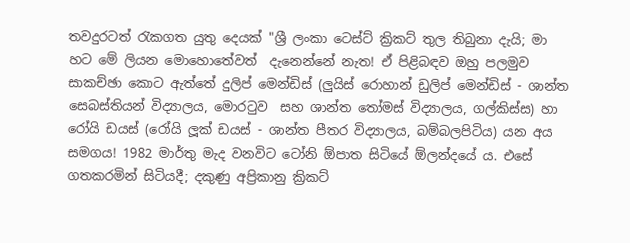තවදුරටත් රැකගත යුතු දෙයක් "ශ්‍රී ලංකා ටෙස්ට් ක්‍රිකට් තුල තිබුනා දැයි; මා හට මේ ලියන මොහොතේවත්  දැනෙන්නේ නැත! ඒ පිළිබඳව ඔහු පලමුව සාකච්ඡා කොට ඇත්තේ දුලිප් මෙන්ඩිස් (ලුයිස් රොහාන් ඩුලිප් මෙන්ඩිස් - ශාන්ත සෙබස්තියන් විද්‍යාලය, මොරටුව  සහ ශාන්ත තෝමස් විද්‍යාලය, ගල්කිස්ස) හා රෝයි ඩයස් (රෝයි ලූක් ඩයස් - ශාන්ත පීතර විද්‍යාලය, බම්බලපිටිය) යන අය සමගය! 1982 මාර්තු මැද වනවිට ටෝනි ඕපාත සිටියේ ඕලන්දයේ ය. එසේ ගතකරමින් සිටියදී; දකුණු අප්‍රිකානු ක්‍රිකට්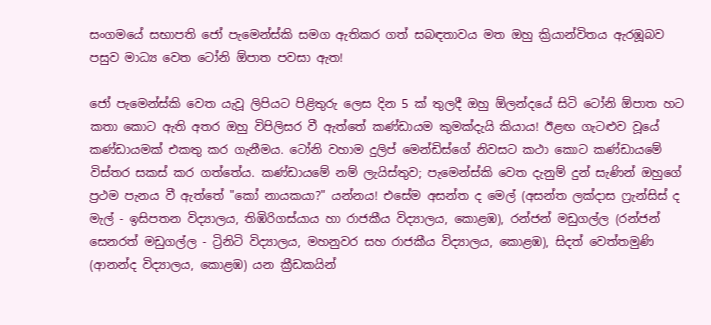සංගමයේ සභාපති ජෝ පැමෙන්ස්කි සමග ඇතිකර ගත් සබඳතාවය මත ඔහු ක්‍රියාන්විතය ඇරඹූබව පසුව මාධ්‍ය වෙත ටෝනි ඕපාත පවසා ඇත!

ජෝ පැමෙන්ස්කි වෙත යැවූ ලිපියට පිළිතුරු ලෙස දින 5 ක් තුලදී ඔහු ඕලන්දයේ සිටි ටෝනි ඕපාත හට කතා කොට ඇති අතර ඔහු විපිලිසර වී ඇත්තේ කණ්ඩායම කුමක්දැයි කියාය! ඊළඟ ගැටළුව වූයේ කණ්ඩායමක් එකතු කර ගැනීමය. ටෝනි වහාම දුලිප් මෙන්ඩිස්ගේ නිවසට කථා කොට කණ්ඩායමේ විස්තර සකස් කර ගත්තේය. කණ්ඩායමේ නම් ලැයිස්තුව; පැමෙන්ස්කි වෙත දැනුම් දුන් සැණින් ඔහුගේ ප්‍රථම පැනය වී ඇත්තේ "කෝ නායකයා?" යන්නය! එසේම අසන්ත ද මෙල් (අසන්ත ලක්දාස ෆ්‍රැන්සිස් ද මැල් - ඉසිපතන විද්‍යාලය, තිඹිරිගස්යාය හා රාජකීය විද්‍යාලය, කොළඹ), රන්ජන් මඩුගල්ල (රන්ජන් සෙනරත් මඩුගල්ල - ට්‍රිනිටි විද්‍යාලය, මහනුවර සහ රාජකීය විද්‍යාලය, කොළඹ), සිදත් වෙත්තමුණි (ආනන්ද විද්‍යාලය, කොළඹ) යන ක්‍රීඩකයින්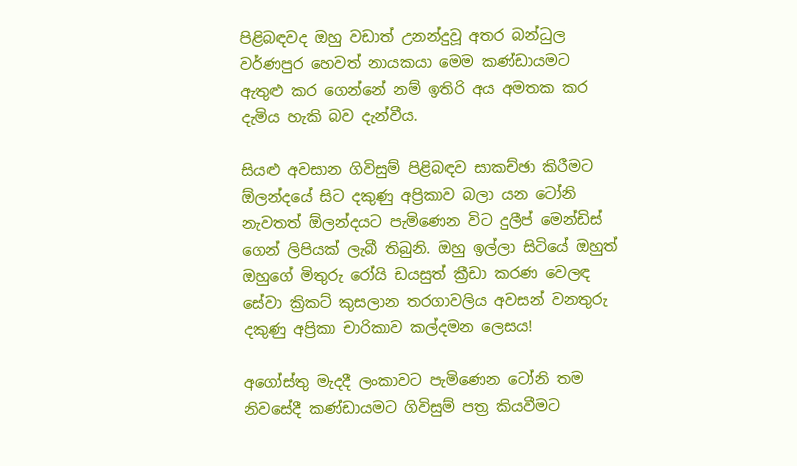පිළිබඳවද ඔහු වඩාත් උනන්දුවූ අතර බන්ධුල වර්ණපුර හෙවත් නායකයා මෙම කණ්ඩායමට ඇතුළු කර ගෙන්නේ නම් ඉතිරි අය අමතක කර දැමිය හැකි බව දැන්වීය.

සියළු අවසාන ගිවිසුම් පිළිබඳව සාකච්ඡා කිරීමට ඕලන්දයේ සිට දකුණු අප්‍රිකාව බලා යන ටෝනි නැවතත් ඕලන්දයට පැමිණෙන විට දුලීප් මෙන්ඩිස් ගෙන් ලිපියක් ලැබී තිබුනි. ඔහු ඉල්ලා සිටියේ ඔහුත් ඔහුගේ මිතුරු රෝයි ඩයසුත් ක්‍රීඩා කරණ වෙලඳ සේවා ක්‍රිකට් කුසලාන තරගාවලිය අවසන් වනතුරු දකුණු අප්‍රිකා චාරිකාව කල්දමන ලෙසය!

අගෝස්තු මැදදී ලංකාවට පැමිණෙන ටෝනි තම නිවසේදී කණ්ඩායමට ගිවිසුම් පත්‍ර කියවීමට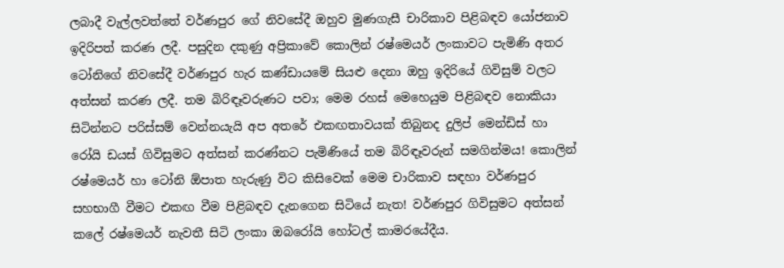ලබාදී වැල්ලවත්තේ වර්ණපුර ගේ නිවසේදී ඔහුව මුණගැසී චාරිකාව පිළිබඳව යෝජනාව ඉදිරිපත් කරණ ලදී. පසුදින දකුණු අප්‍රිකාවේ කොලින් රෂ්මෙයර් ලංකාවට පැමිණි අතර ටෝනිගේ නිවසේදී වර්ණපුර හැර කණ්ඩායමේ සියළු දෙනා ඔහු ඉදිරියේ ගිවිසුම් වලට අත්සන් කරණ ලදී. තම බිරිඳෑවරුණට පවා; මෙම රහස් මෙහෙයුම පිළිබඳව නොකියා සිටින්නට පරිස්සම් වෙන්නයැයි අප අතරේ එකඟතාවයක් තිබුනද දුලිප් මෙන්ඩිස් හා රෝයි ඩයස් ගිවිසුමට අත්සන් කරණ්නට පැමිණියේ තම බිරිඳෑවරුන් සමගින්මය! කොලින් රෂ්මෙයර් හා ටෝනි ඕපාත හැරුණු විට කිසිවෙක් මෙම චාරිකාව සඳහා වර්ණපුර සහභාගී වීමට එකඟ වීම පිළිබඳව දැනගෙන සිටියේ නැත! වර්ණපුර ගිවිසුමට අත්සන් කලේ රෂ්මෙයර් නැවතී සිටි ලංකා ඔබරෝයි හෝටල් කාමරයේදීය.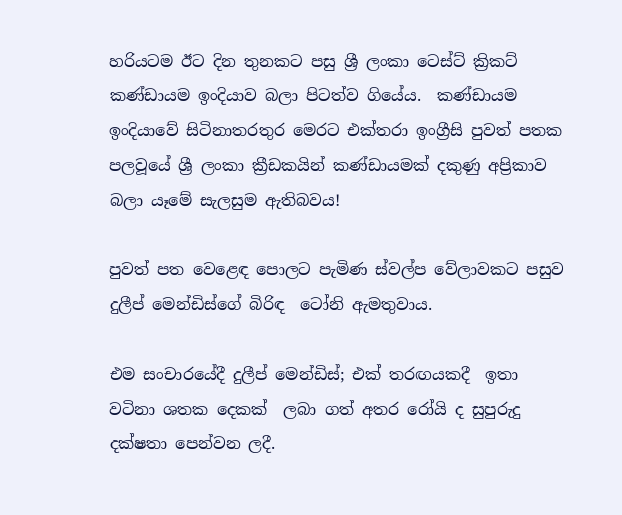හරියටම ඊට දින තුනකට පසු ශ්‍රී ලංකා ටෙස්ට් ක්‍රිකට් කණ්ඩායම ඉංදියාව බලා පිටත්ව ගියේය.  කණ්ඩායම ඉංදියාවේ සිටිනාතරතුර මෙරට එක්තරා ඉංග්‍රීසි පුවත් පතක පලවූයේ ශ්‍රී ලංකා ක්‍රීඩකයින් කණ්ඩායමක් දකුණු අප්‍රිකාව බලා යෑමේ සැලසුම ඇතිබවය!

පුවත් පත වෙළෙඳ පොලට පැමිණ ස්වල්ප වේලාවකට පසුව දුලීප් මෙන්ඩිස්ගේ බිරිඳ  ටෝනි ඇමතුවාය.

එම සංචාරයේදී දුලීප් මෙන්ඩිස්; එක් තරඟයකදී  ඉතා වටිනා ශතක දෙකක්  ලබා ගත් අතර රෝයි ද සුපුරුදු දක්ෂතා පෙන්වන ලදී.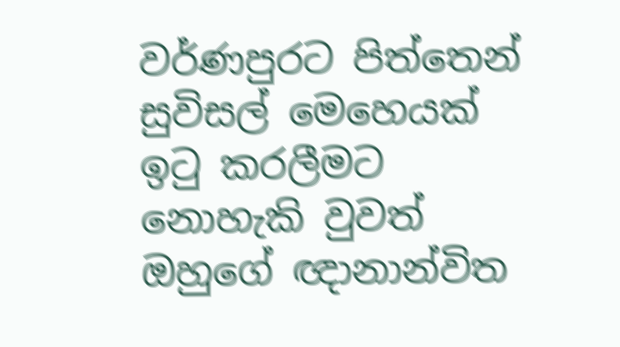වර්ණපුරට පිත්තෙන් සුවිසල් මෙහෙයක් ඉටු කරලීමට නොහැකි වුවත් ඔහුගේ ඥානාන්විත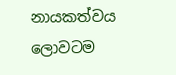නායකත්වය ලොවටම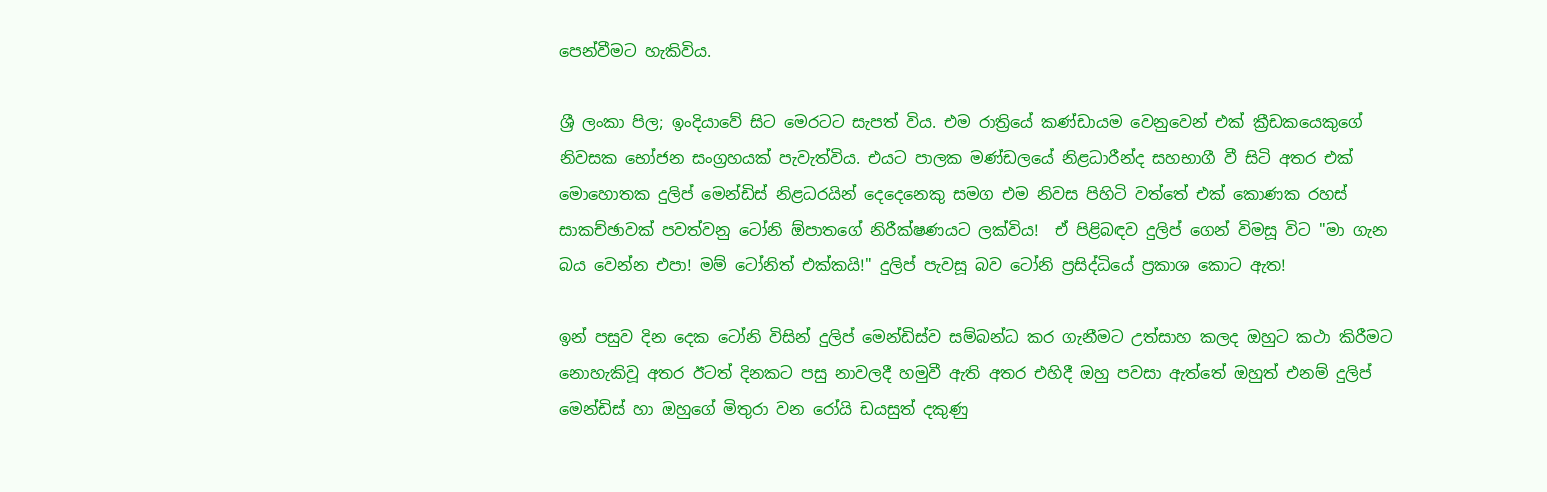පෙන්වීමට හැකිවිය.

ශ්‍රී ලංකා පිල; ඉංදියාවේ සිට මෙරටට සැපත් විය. එම රාත්‍රියේ කණ්ඩායම වෙනුවෙන් එක් ක්‍රීඩකයෙකුගේ නිවසක භෝජන සංග්‍රහයක් පැවැත්විය. එයට පාලක මණ්ඩලයේ නිළධාරීන්ද සහභාගී වී සිටි අතර එක් මොහොතක දුලිප් මෙන්ඩිස් නිළධරයින් දෙදෙනෙකු සමග එම නිවස පිහිටි වත්තේ එක් කොණක රහස් සාකච්ඡාවක් පවත්වනු ටෝනි ඕපාතගේ නිරීක්ෂණයට ලක්විය!  ඒ පිළිබඳව දුලිප් ගෙන් විමසූ විට "මා ගැන බය වෙන්න එපා! මම් ටෝනිත් එක්කයි!" දුලිප් පැවසූ බව ටෝනි ප්‍රසිද්ධියේ ප්‍රකාශ කොට ඇත!

ඉන් පසුව දින දෙක ටෝනි විසින් දුලිප් මෙන්ඩිස්ව සම්බන්ධ කර ගැනීමට උත්සාහ කලද ඔහුට කථා කිරීමට නොහැකිවූ අතර ඊටත් දිනකට පසු නාවලදී හමුවී ඇති අතර එහිදී ඔහු පවසා ඇත්තේ ඔහුත් එනම් දුලිප් මෙන්ඩිස් හා ඔහුගේ මිතුරා වන රෝයි ඩයසුත් දකුණු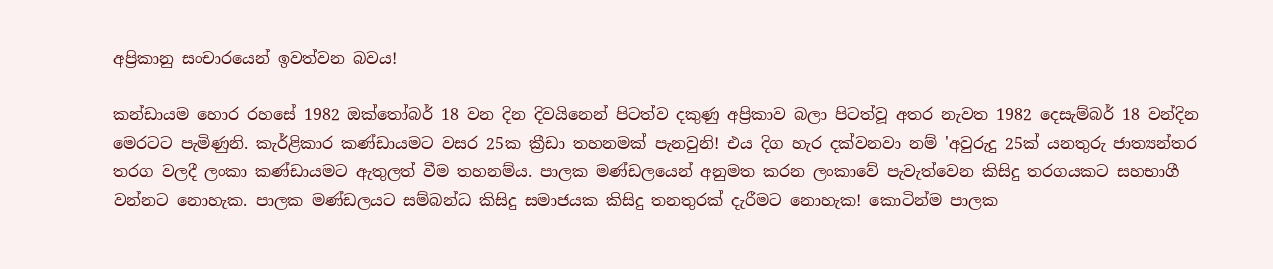අප්‍රිකානු සංචාරයෙන් ඉවත්වන බවය!

කන්ඩායම හොර රහසේ 1982 ඔක්තෝබර් 18 වන දින දිවයිනෙන් පිටත්ව දකුණු අප්‍රිකාව බලා පිටත්වූ අතර නැවත 1982 දෙසැම්බර් 18 වන්දින මෙරටට පැමිණුනි. කැර්ළිකාර කණ්ඩායමට වසර 25ක ක්‍රීඩා තහනමක් පැනවුනි! එය දිග හැර දක්වනවා නම් 'අවුරුදු 25ක් යනතුරු ජාත්‍යන්තර තරග වලදී ලංකා කණ්ඩායමට ඇතුලත් වීම තහනම්ය. පාලක මණ්ඩලයෙන් අනුමත කරන ලංකාවේ පැවැත්වෙන කිසිදු තරගයකට සහභාගී වන්නට නොහැක. පාලක මණ්ඩලයට සම්බන්ධ කිසිදු සමාජයක කිසිදු තනතුරක් දැරීමට නොහැක! කොටින්ම පාලක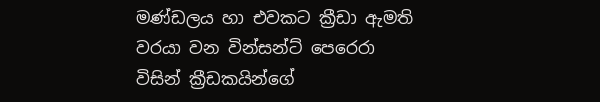මණ්ඩලය හා එවකට ක්‍රීඩා ඇමති වරයා වන වින්සන්ට් පෙරෙරා විසින් ක්‍රීඩකයින්ගේ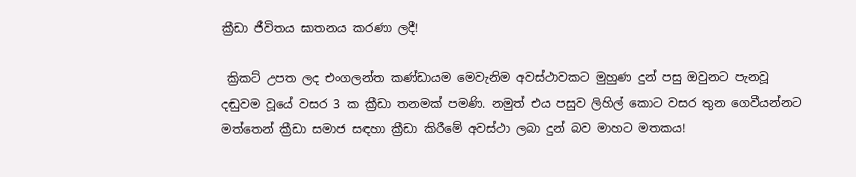ක්‍රීඩා ජීවිතය ඝාතනය කරණා ලදී!

 ක්‍රිකට් උපත ලද එංගලන්ත කණ්ඩායම මෙවැනිම අවස්ථාවකට මුහුණ දුන් පසු ඔවුනට පැනවූ දඬුවම වූයේ වසර 3 ක ක්‍රීඩා තනමක් පමණි. නමුත් එය පසුව ලිහිල් කොට වසර තුන ගෙවීයන්නට මත්තෙන් ක්‍රීඩා සමාජ සඳහා ක්‍රීඩා කිරීමේ අවස්ථා ලබා දුන් බව මාහට මතකය!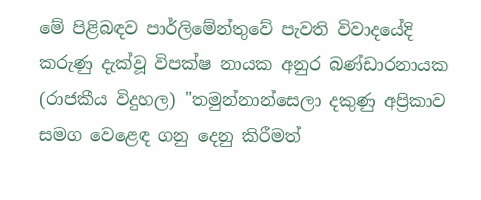මේ පිළිබඳව පාර්ලිමේන්තුවේ පැවති විවාදයේදි කරුණු දැක්වූ විපක්ෂ නායක අනුර බණ්ඩාරනායක (රාජකීය විදුහල) "තමුන්නාන්සෙලා දකුණු අප්‍රිකාව සමග වෙළෙඳ ගනු දෙනු කිරීමත්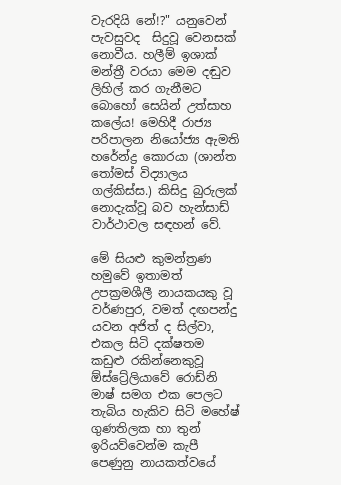වැරදියි නේ!?" යනුවෙන් පැවසුවද  සිදුවූ වෙනසක් නොවීය. හලීම් ඉශාක් මන්ත්‍රී වරයා මෙම දඬුව ලිහිල් කර ගැනීමට බොහෝ සෙයින් උත්සාහ කලේය! මෙහිදී රාජ්‍ය පරිපාලන නියෝජ්‍ය ඇමති හරේන්ද්‍ර කොරයා (ශාන්ත තෝමස් විද්‍යාලය ගල්කිස්ස.) කිසිදු බුරුලක් නොදැක්වූ බව හැන්සාඩ් වාර්ථාවල සඳහන් වේ.

මේ සියළු කුමන්ත්‍රණ හමුවේ ඉතාමත් උපක්‍රමශීලී නායකයකු වූ වර්ණපුර, වමත් දඟපන්දු යවන අජිත් ද සිල්වා, එකල සිටි දක්ෂතම කඩුළු රකින්නෙකුවූ ඕස්ට්‍රේලියාවේ රොඩ්නි මාෂ් සමග එක පෙලට තැබිය හැකිව සිටි මහේෂ් ගුණතිලක හා තුන් ඉරියව්වෙන්ම කැපී පෙණුනු නායකත්වයේ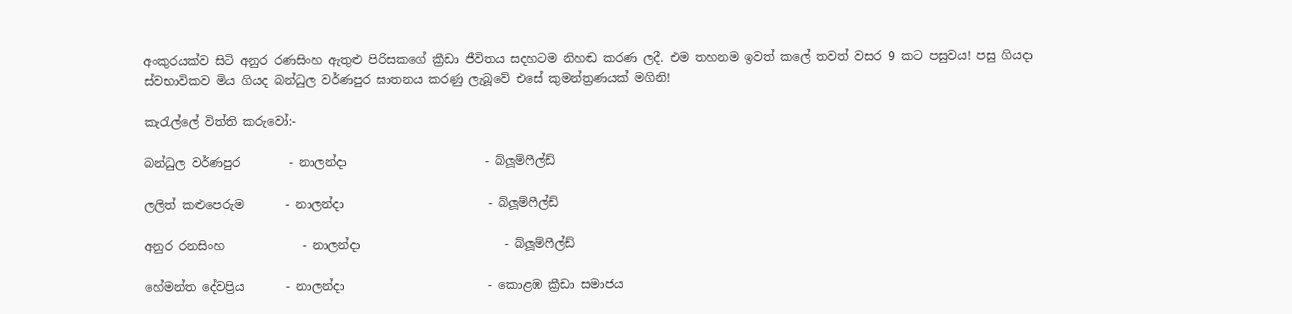අංකුරයක්ව සිටි අනුර රණසිංහ ඇතුළු පිරිසකගේ ක්‍රීඩා ජීවිතය සදහටම නිහඬ කරණ ලදී. එම තහනම ඉවත් කලේ තවත් වසර 9 කට පසුවය! පසු ගියදා ස්වභාවිකව මිය ගියද බන්ධුල වර්ණපුර ඝාතනය කරණු ලැබූවේ එසේ කුමන්ත්‍රණයක් මගිනි!

කැරැල්ලේ විත්ති කරුවෝ:-

බන්ධුල වර්ණපුර        - නාලන්දා                       - බ්ලූම්ෆීල්ඩ්

ලලිත් කළුපෙරුම       - නාලන්දා                        - බ්ලූම්ෆීල්ඩ්

අනුර රනසිංහ             - නාලන්දා                        - බ්ලූම්ෆීල්ඩ්

හේමන්ත දේවප්‍රිය       - නාලන්දා                        - කොළඹ ක්‍රීඩා සමාජය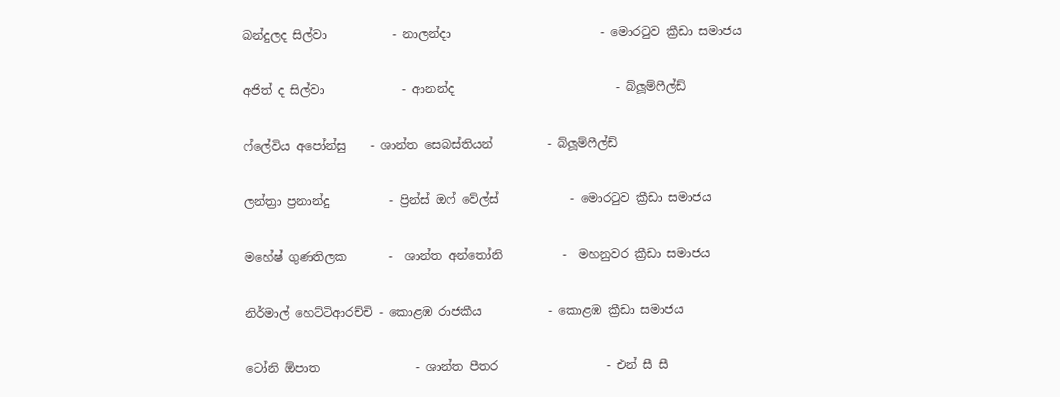බන්දුලද සිල්වා           - නාලන්දා                         - මොරටුව ක්‍රීඩා සමාජය

අජිත් ද සිල්වා             - ආනන්ද                           - බ්ලූම්ෆීල්ඩ්

ෆ්ලේවිය අපෝන්සු    - ශාන්ත සෙබස්තියන්         - බ්ලූම්ෆීල්ඩ්

ලන්ත්‍රා ප්‍රනාන්දු          - ප්‍රින්ස් ඔෆ් වේල්ස්            - මොරටුව ක්‍රීඩා සමාජය

මහේෂ් ගුණතිලක       -  ශාන්ත අන්තෝනි          -  මහනුවර ක්‍රීඩා සමාජය

නිර්මාල් හෙට්ටිආරච්චි - කොළඹ රාජකීය           - කොළඹ ක්‍රීඩා සමාජය

ටෝනි ඕපාත                - ශාන්ත පීතර                  - එන් සී සී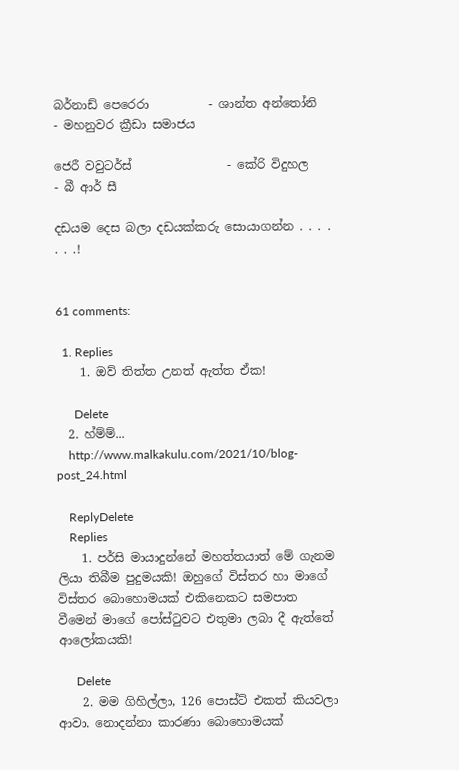බර්නාඩ් පෙරෙරා          - ශාන්ත අන්තෝනි          - මහනුවර ක්‍රීඩා සමාජය

ජෙරී වවුටර්ස්                - කේරි විදුහල                  - බී ආර් සී

දඩයම දෙස බලා දඩයක්කරු සොයාගන්න . . . . . . .!


61 comments:

  1. Replies
    1. ඔව් තිත්ත උනත් ඇත්ත ඒක!

      Delete
  2. හ්ම්ම්...
    http://www.malkakulu.com/2021/10/blog-post_24.html

    ReplyDelete
    Replies
    1. පර්සි මායාදුන්නේ මහත්තයාත් මේ ගැනම ලියා තිබීම පුදුමයකි! ඔහුගේ විස්තර හා මාගේ විස්තර බොහොමයක් එකිනෙකට සමපාත වීමෙන් මාගේ පෝස්ටුවට එතුමා ලබා දී ඇත්තේ ආලෝකයකි!

      Delete
    2. මම ගිහිල්ලා, 126 පොස්ට් එකත් කියවලා ආවා. නොදන්නා කාරණා බොහොමයක්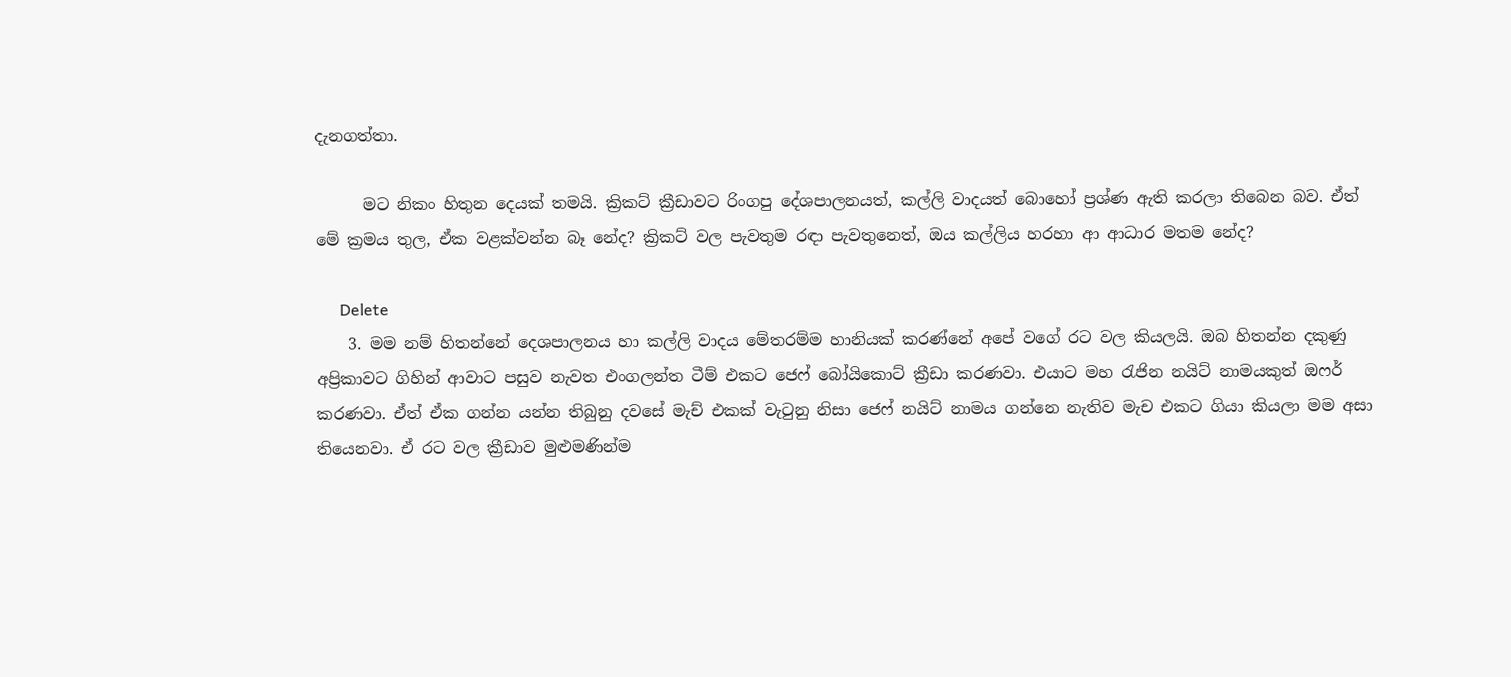දැනගත්තා.

      මට නිකං හිතුන දෙයක් තමයි. ක්‍රිකට් ක්‍රීඩාවට රිංගපු දේශපාලනයත්, කල්ලි වාදයත් බොහෝ ප්‍රශ්ණ ඇති කරලා තිබෙන බව. ඒත් මේ ක්‍රමය තුල, ඒක වළක්වන්න බෑ නේද? ක්‍රිකට් වල පැවතුම රඳා පැවතුනෙත්, ඔය කල්ලිය හරහා ආ ආධාර මතම නේද?

      Delete
    3. මම නම් හිතන්නේ දෙශපාලනය හා කල්ලි වාදය මේතරම්ම හානියක් කරණ්නේ අපේ වගේ රට වල කියලයි. ඔබ හිතන්න දකුණු අප්‍රිකාවට ගිහින් ආවාට පසුව නැවත එංගලන්ත ටීම් එකට ජෙෆ් බෝයිකොට් ක්‍රීඩා කරණවා. එයාට මහ රැජින නයිට් නාමයකුත් ඔෆර් කරණවා. ඒත් ඒක ගන්න යන්න තිබුනු දවසේ මැච් එකක් වැටුනු නිසා ජෙෆ් නයිට් නාමය ගන්නෙ නැතිව මැච එකට ගියා කියලා මම අසා තියෙනවා. ඒ රට වල ක්‍රීඩාව මුළුමණින්ම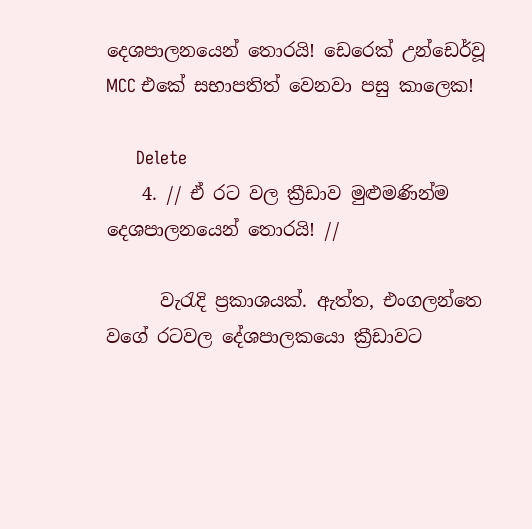දෙශපාලනයෙන් තොරයි! ඩෙරෙක් උන්ඩෙර්වූ MCC එකේ සභාපතිත් වෙනවා පසු කාලෙක!

      Delete
    4. // ඒ රට වල ක්‍රීඩාව මුළුමණින්ම දෙශපාලනයෙන් තොරයි! //

      වැරැදි ප්‍රකාශයක්. ඇත්ත, එංගලන්තෙ වගේ රටවල ද‌ේශපාලකයො ක්‍රීඩාවට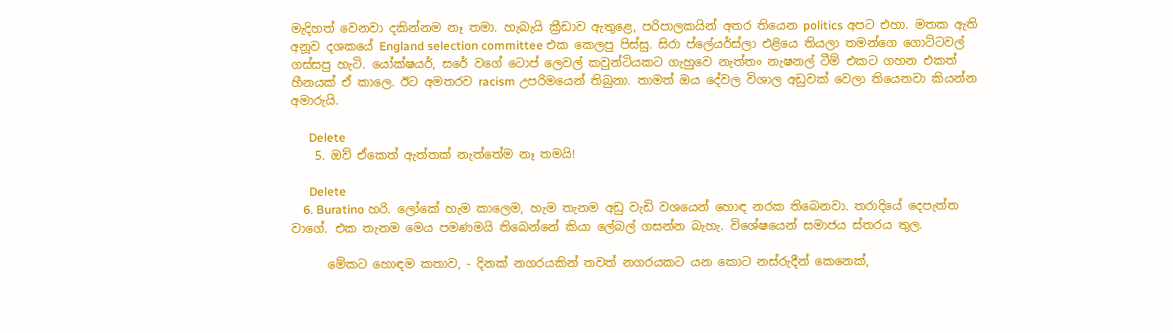මැදිහත් වෙනවා දකින්නම නෑ තමා. හැබැයි ක්‍රීඩාව ඇතුළෙ, පරිපාලකයින් අතර තියෙන politics අපට එහා. මතක ඇති අනූව දශකයේ England selection committee එක කෙලපු පිස්සු. සිරා ප්ලේයර්ස්ලා එළියෙ තියලා තමන්ගෙ ගොට්ටවල් ගස්සපු හැටි. යෝක්ෂයර්, සරේ වගේ ටොප් ලෙවල් කවුන්ටියකට ගැහුවෙ නැත්තං නැෂනල් ටීම් එකට ගහන එකත් හීනයක් ඒ කාලෙ. ඊට අමතරව racism උපරිමයෙන් තිබුනා. තාමත් ඔය දේවල විශාල අඩුවක් වෙලා තියෙනවා කියන්න අමාරුයි.

      Delete
    5. ඔව් ඒකෙත් ඇත්තක් නැත්තේම නෑ තමයි!

      Delete
    6. Buratino හරි. ලෝකේ හැම කාලෙම, හැම තැනම අඩු වැඩි වශයෙන් හොඳ නරක තිබෙනවා. තරාදියේ දෙපැත්ත වාගේ. එක තැනම මෙය පමණමයි තිබෙන්නේ කියා ලේබල් ගසන්න බැහැ. විශේෂයෙන් සමාජය ස්තරය තුල.

      මේකට හොඳම කතාව, - දිනක් නගරයකින් තවත් නගරයකට යන කොට නස්රුදීන් කෙනෙක්,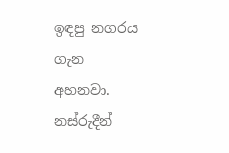ඉඳපු නගරය ගැන අහනවා. නස්රුදීන්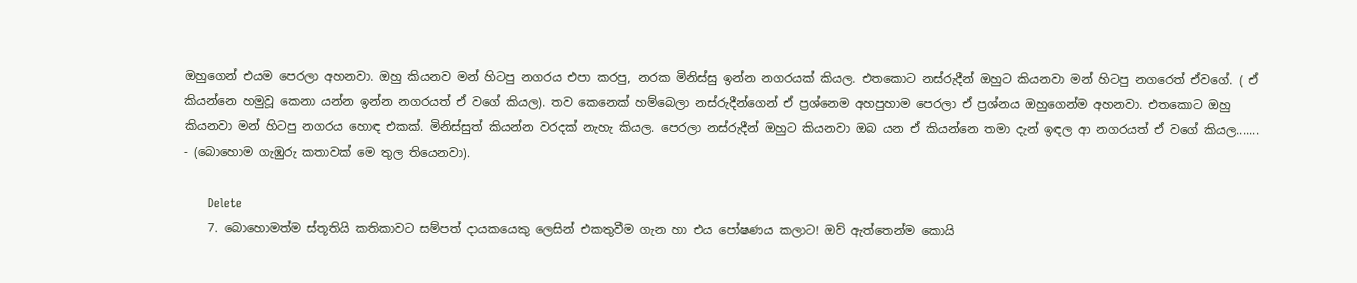ඔහුගෙන් එයම පෙරලා අහනවා. ඔහු කියනව මන් හිටපු නගරය එපා කරපු, නරක මිනිස්සු ඉන්න නගරයක් කියල. එතකොට නස්රුදීන් ඔහුට කියනවා මන් හිටපු නගරෙත් ඒවගේ. ( ඒ කියන්නෙ හමුවූ කෙනා යන්න ඉන්න නගරයත් ඒ වගේ කියල). තව කෙනෙක් හම්බෙලා නස්රුදීන්ගෙන් ඒ ප්‍රශ්නෙම අහපුහාම පෙරලා ඒ ප්‍රශ්නය ඔහුගෙන්ම අහනවා. එතකොට ඔහු කියනවා මන් හිටපු නගරය හොඳ එකක්. මිනිස්සුත් කියන්න වරදක් නැහැ කියල. පෙරලා නස්රුදීන් ඔහුට කියනවා ඔබ යන ඒ කියන්නෙ තමා දැන් ඉඳල ආ නගරයත් ඒ වගේ කියල....... - (බොහොම ගැඹුරු කතාවක් මෙ තුල තියෙනවා).

      Delete
    7. බොහොමත්ම ස්තූතියි කතිකාවට සම්පත් දායකයෙකු ලෙසින් එකතුවීම ගැන හා එය පෝෂණය කලාට! ඔව් ඇත්තෙන්ම කොයි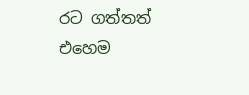රට ගත්තත් එහෙම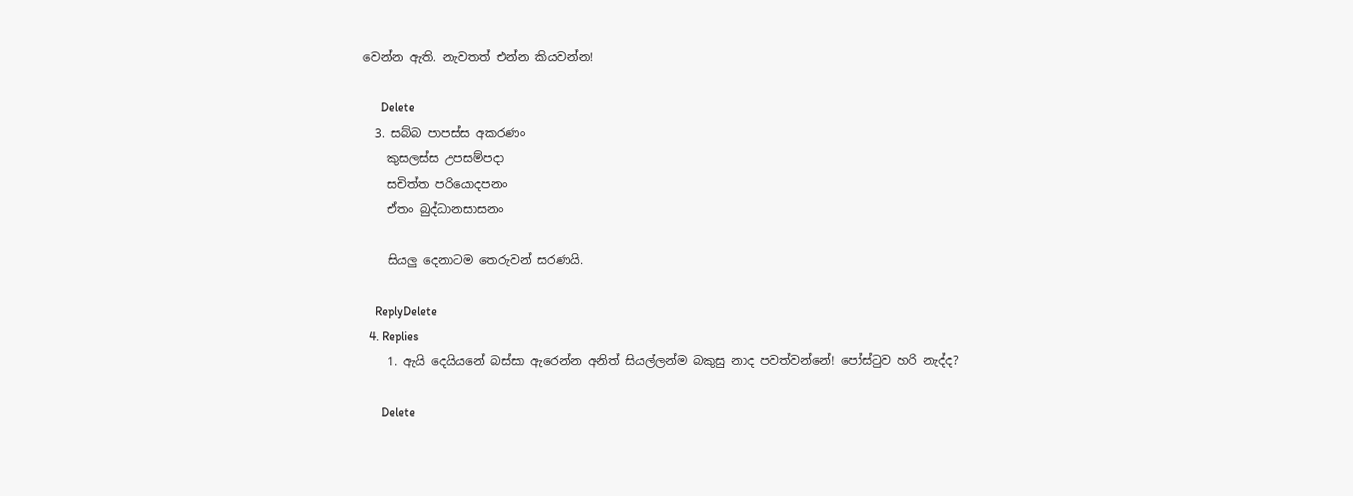වෙන්න ඇති. නැවතත් එන්න කියවන්න!

      Delete
  3. සබ්බ පාපස්‌ස අකරණං
    කුසලස්‌ස උපසම්පදා
    සචිත්ත පරියොදපනං
    ඒතං බුද්ධානසාසනං

    සියලු දෙනාටම තෙරුවන් සරණයි.

    ReplyDelete
  4. Replies
    1. ඇයි දෙයියනේ බස්සා ඇරෙන්න අනිත් සියල්ලන්ම බකුසු නාද පවත්වන්නේ! පෝස්ටුව හරි නැද්ද?

      Delete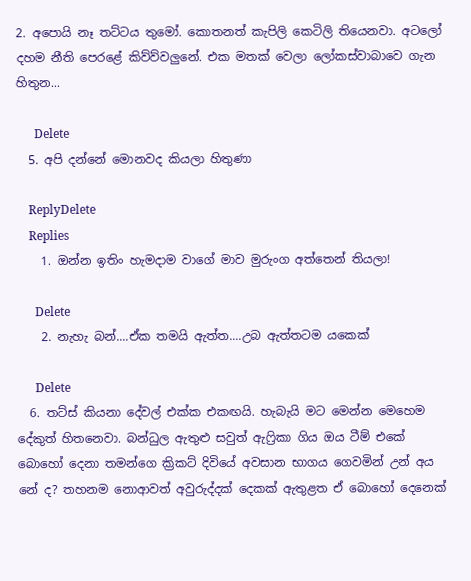2. අපොයි නෑ තට්ටය තුමෝ. කොතනත් කැපිලි කෙටිලි තියෙනවා. අටලෝ දහම නීති පෙරළේ කිව්ව්වලුනේ. එක මතක් වෙලා ලෝකස්වාබාවෙ ගැන හිතුන...

      Delete
  5. අපි දන්නේ මොනවද කියලා හිතුණා

    ReplyDelete
    Replies
    1. ඔන්න ඉතිං හැමදාම වාගේ මාව මුරුංග අත්තෙන් තියලා!

      Delete
    2. නැහැ බන්....ඒක තමයි ඇත්ත....උබ ඇත්තටම යකෙක්

      Delete
  6. තට්ස් කියනා දේවල් එක්ක එකඟයි. හැබැයි මට මෙන්න මෙහෙම දේකුත් හිතනෙවා. බන්ධුල ඇතුළු සවුත් ඇෆ්‍රිකා ගිය ඔය ටීම් එකේ බොහෝ දෙනා තමන්ගෙ ක්‍රිකට් දිවියේ අවසාන භාගය ගෙවමින් උන් අය නේ ද? තහනම නොආවත් අවුරුද්දක් දෙකක් ඇතුළත ඒ බොහෝ දෙනෙක්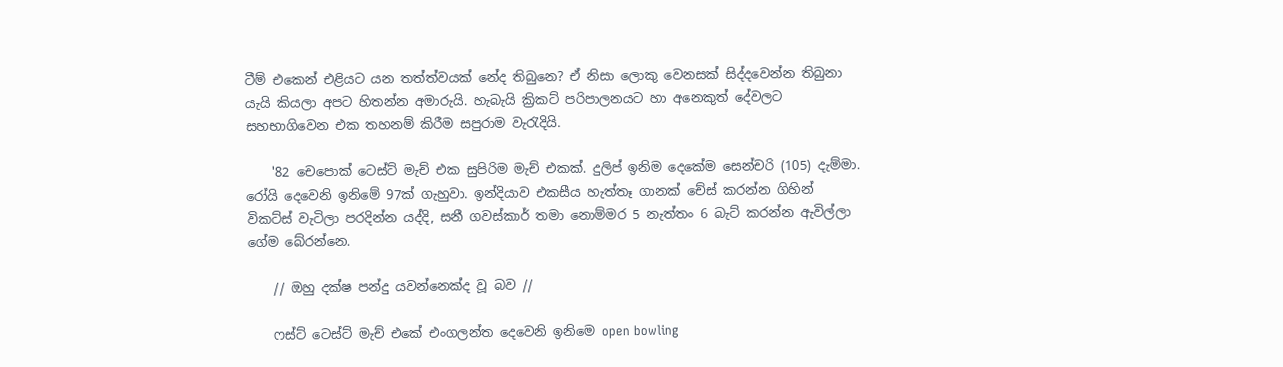ටීම් එකෙන් එළියට යන තත්ත්වයක් නේද තිබුනෙ? ඒ නිසා ලොකු වෙනසක් සිද්දවෙන්න තිබුනා යැයි කියලා අපට හිතන්න අමාරුයි. හැබැයි ක්‍රිකට් පරිපාලනයට හා අනෙකුත් දේවලට සහභාගිවෙන එක තහනම් කිරීම සපුරාම වැරැදියි.

    '82 චෙපොක් ටෙස්ට් මැච් එක සුපිරිම මැච් එකක්. දුලිප් ඉනිම දෙකේම සෙන්චරි (105) දැම්මා. රෝයි දෙවෙනි ඉනිමේ 97ක් ගැහුවා. ඉන්දියාව එකසීය හැත්තෑ ගානක් චේස් කරන්න ගිහින් විකට්ස් වැටිලා පරදින්න යද්දි, සනී ගවස්කාර් තමා නොම්මර 5 නැත්තං 6 බැට් කරන්න ඇවිල්ලා ගේම බේරන්නෙ.

    // ඔහු දක්ෂ පන්දු යවන්නෙක්ද වූ බව //

    ෆස්ට් ටෙස්ට් මැච් එකේ එංගලන්ත දෙවෙනි ඉනිමෙ open bowling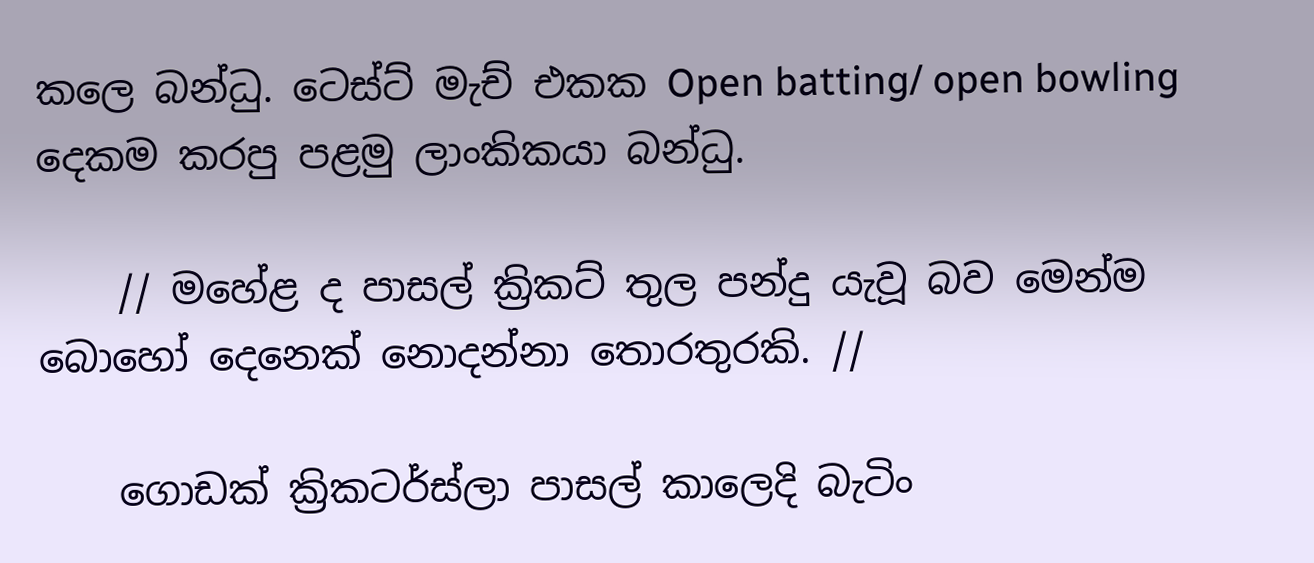කලෙ බන්ධු. ටෙස්ට් මැච් එකක Open batting/ open bowling දෙකම කරපු පළමු ලාංකිකයා බන්ධු.

    // මහේළ ද පාසල් ක්‍රිකට් තුල පන්දු යැවූ බව මෙන්ම බොහෝ දෙනෙක් නොදන්නා තොරතුරකි. //

    ගොඩක් ක්‍රිකටර්ස්ලා පාසල් කාලෙදි බැටිං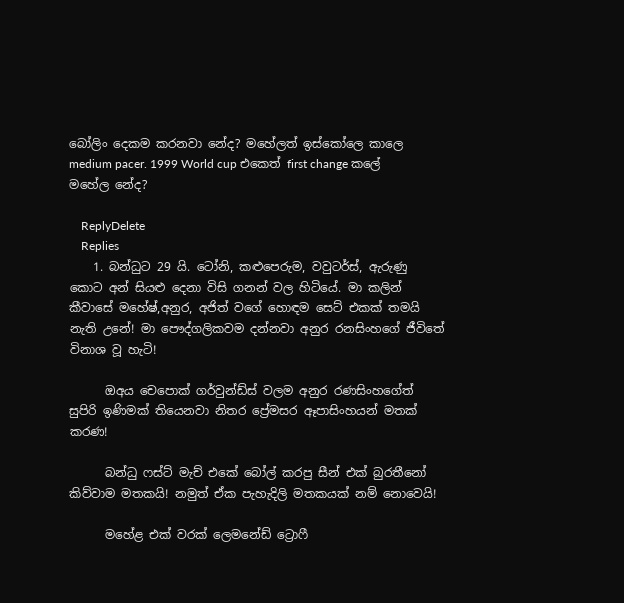බෝලිං දෙකම කරනවා නේද? මහේලත් ඉස්කෝලෙ කාලෙ medium pacer. 1999 World cup එකෙත් first change කලේ මහේල නේද?

    ReplyDelete
    Replies
    1. බන්ධුට 29 යි. ටෝනි, කළුපෙරුම, වවුටර්ස්, ඇරුණු කොට අන් සියළු දෙනා විසි ගනන් වල හිටියේ. මා කලින් කීවාසේ මහේෂ්,අනුර, අජිත් වගේ හොඳම සෙට් එකක් තමයි නැති උනේ! මා පෞද්ගලිකවම දන්නවා අනුර රනසිංහගේ ජීවිතේ විනාශ වූ හැටි!

      ඔඅය චෙපොක් ගර්වුන්ඩ්ස් වලම අනුර රණසිංහගේත් සුපිරි ඉණිමක් තියෙනවා නිතර ප්‍රේමසර ඈපාසිංහයන් මතක් කරණ!

      බන්ධු ෆස්ට් මැච් එකේ බෝල් කරපු සීන් එක් බුරතීනෝ කිව්වාම මතකයි! නමුත් ඒක පැහැදිලි මතකයක් නම් නොවෙයි!

      මහේළ එක් වරක් ලෙමනේඩ් ට්‍රොෆී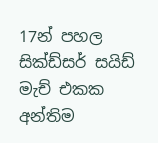17න් පහල සික්ඩ්සර් සයිඩ් මැච් එකක අන්තිම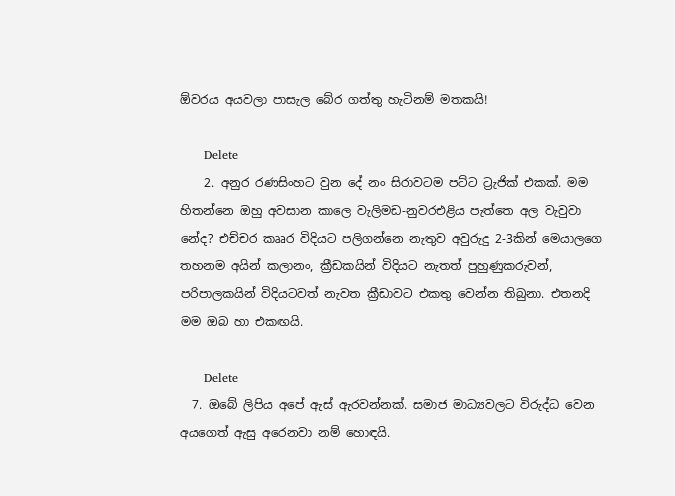ඕවරය අයවලා පාසැල බේර ගත්තු හැටිනම් මතකයි!

      Delete
    2. අනුර රණසිංහට වුන දේ නං සිරාවටම පට්ට ට්‍රැජික් එකක්. මම හිතන්නෙ ඔහු අවසාන කාලෙ වැලිමඩ-නුවරඑළිය පැත්තෙ අල වැවුවා නේද? එච්චර කෲර විදියට පලිගන්නෙ නැතුව අවුරුදු 2-3කින් මෙයාලගෙ තහනම අයින් කලානං, ක්‍රීඩකයින් විදියට නැතත් පුහුණුකරුවන්, පරිපාලකයින් විදියටවත් නැවත ක්‍රීඩාවට එකතු වෙන්න තිබුනා. එතනදි මම ඔබ හා එකඟයි.

      Delete
  7. ඔබේ ලිපිය අපේ ඇස් ඇරවන්නක්. සමාජ මාධ්‍යවලට විරුද්ධ වෙන අයගෙත් ඇසු අරෙනවා නම් හොඳයි.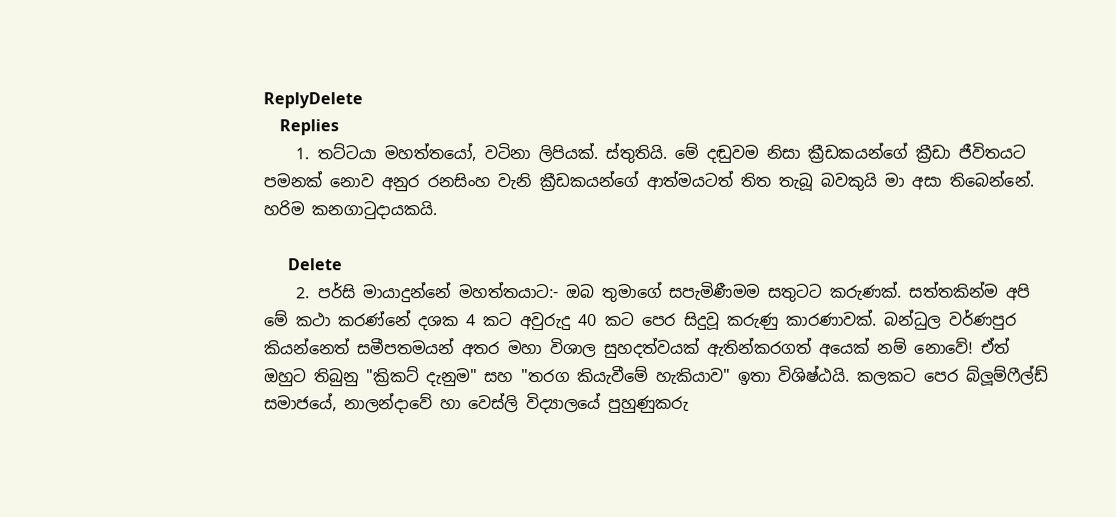ReplyDelete
    Replies
    1. තට්ටයා මහත්තයෝ, වටිනා ලිපියක්. ස්තුතියි. මේ දඬුවම නිසා ක්‍රීඩකයන්ගේ ක්‍රීඩා ජීවිතයට පමනක් නොව අනුර රනසිංහ වැනි ක්‍රීඩකයන්ගේ ආත්මයටත් තිත තැබූ බවකුයි මා අසා තිබෙන්නේ. හරිම කනගාටුදායකයි.

      Delete
    2. පර්සි මායාදුන්නේ මහත්තයාට:- ඔබ තුමාගේ සපැමිණීමම සතුටට කරුණක්. සත්තකින්ම අපි මේ කථා කරණ්නේ දශක 4 කට අවුරුදු 40 කට පෙර සිදුවූ කරුණු කාරණාවක්. බන්ධුල වර්ණපුර කියන්නෙත් සමීපතමයන් අතර මහා විශාල සුහදත්වයක් ඇතින්කරගත් අයෙක් නම් නොවේ! ඒත් ඔහුට තිබුනු "ක්‍රිකට් දැනුම" සහ "තරග කියැවීමේ හැකියාව" ඉතා විශිෂ්ඨයි. කලකට පෙර බ්ලූම්ෆීල්ඩ් සමාජයේ, නාලන්දාවේ හා වෙස්ලි විද්‍යාලයේ පුහුණුකරු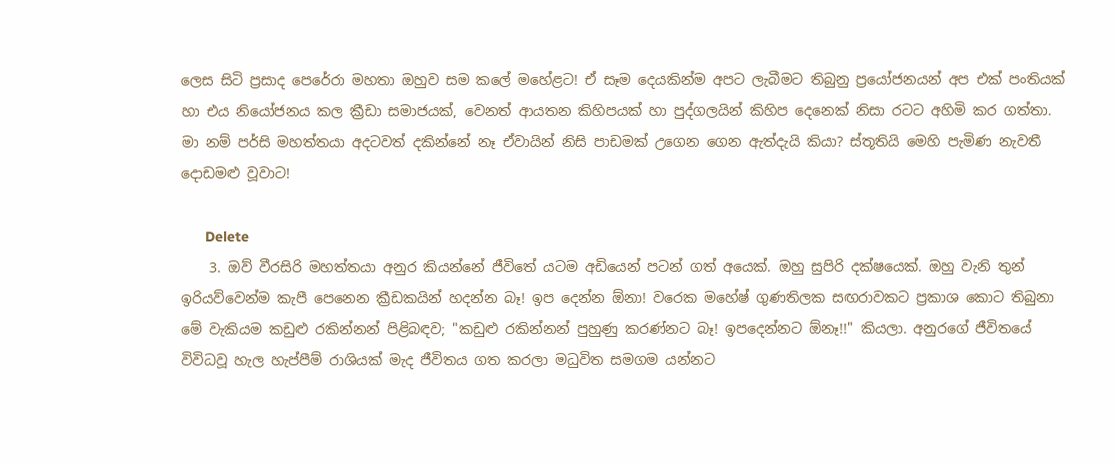ලෙස සිටි ප්‍රසාද පෙරේරා මහතා ඔහුව සම කලේ මහේළට! ඒ සෑම දෙයකින්ම අපට ලැබීමට තිබුනු ප්‍රයෝජනයන් අප එක් පංතියක් හා එය නියෝජනය කල ක්‍රීඩා සමාජයක්, වෙනත් ආයතන කිහිපයක් හා පුද්ගලයින් කිහිප දෙනෙක් නිසා රටට අහිමි කර ගත්තා. මා නම් පර්සි මහත්තයා අදටවත් දකින්නේ නෑ ඒවායින් නිසි පාඩමක් උගෙන ගෙන ඇත්දැයි කියා? ස්තූතියි මෙහි පැමිණ නැවතී දොඩමළු වූවාට!

      Delete
    3. ඔව් වීරසිරි මහත්තයා අනුර කියන්නේ ජීවිතේ යටම අඩියෙන් පටන් ගත් අයෙක්. ඔහු සුපිරි දක්ෂයෙක්. ඔහු වැනි තුන් ඉරියව්වෙන්ම කැපී පෙනෙන ක්‍රීඩකයින් හදන්න බෑ! ඉප දෙන්න ඕනා! වරෙක මහේෂ් ගුණතිලක සඟරාවකට ප්‍රකාශ කොට තිබුනා මේ වැකියම කඩුළු රකින්නන් පිළිබඳව; "කඩුළු රකින්නන් පුහුණු කරණ්නට බෑ! ඉපදෙන්නට ඕනෑ!!" කියලා. අනුරගේ ජීවිතයේ විවිධවූ හැල හැප්පීම් රාශියක් මැද ජීවිතය ගත කරලා මධුවිත සමගම යන්නට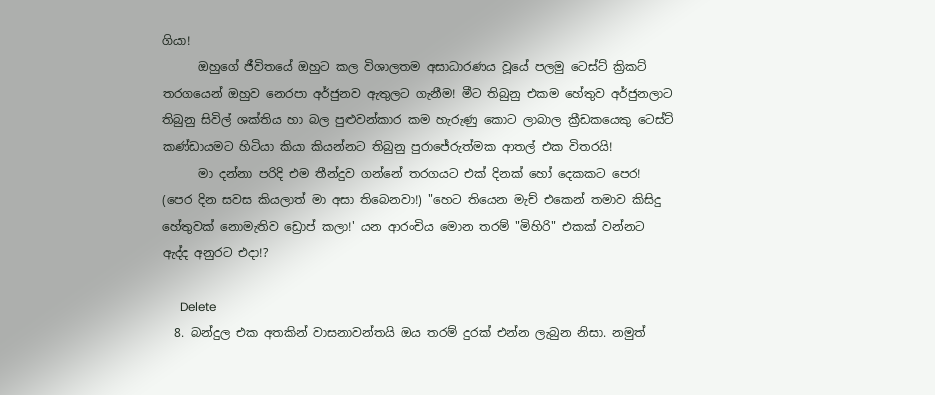ගියා!
      ඔහුගේ ජීවිතයේ ඔහුට කල විශාලතම අසාධාරණය වූයේ පලමු ටෙස්ට් ක්‍රිකට් තරගයෙන් ඔහුව නෙරපා අර්ජුනව ඇතුලට ගැනීම! මීට තිබුනු එකම හේතුව අර්ජුනලාට තිබුනු සිවිල් ශක්තිය හා බල පුළුවන්කාර කම හැරුණු කොට ලාබාල ක්‍රීඩකයෙකු ටෙස්ට් කණ්ඩායමට හිටියා කියා කියන්නට තිබුනු පුරාජේරුත්මක ආතල් එක විතරයි!
      මා දන්නා පරිදි එම තීන්දුව ගන්නේ තරගයට එක් දිනක් හෝ දෙකකට පෙර! (පෙර දින සවස කියලාත් මා අසා තිබෙනවා!) "හෙට තියෙන මැච් එකෙන් තමාව කිසිදු හේතුවක් නොමැතිව ඩ්‍රොප් කලා!' යන ආරංචිය මොන තරම් "මිහිරි" එකක් වන්නට ඇද්ද අනුරට එදා!?

      Delete
  8. බන්දුල එක අතකින් වාසනාවන්තයි ඔය තරම් දුරක් එන්න ලැබුන නිසා. නමුත්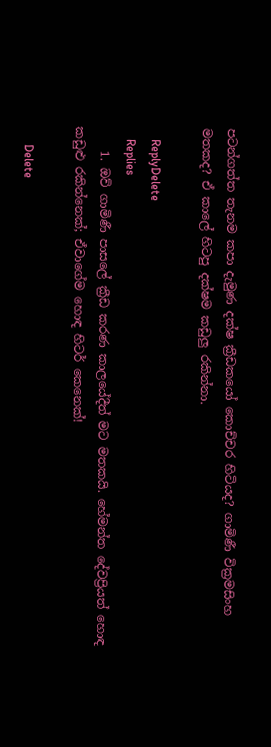පටන්ගත්ත තැනම කපා දැමුණ දක්ෂ ක්‍රීඩකයෝ කොච්චර හිටියද? ගාමිණී වික්‍රමසිංහ මතකද? ඒ කාලේ හිටපු දක්ෂම කඩුලු රකින්නා.

    ReplyDelete
    Replies
    1. ඔව් ගාමිණී පාසලේ ක්‍රීඩ කරණ කාලයේදීත් මට මතකයි. හේමන්ත දේවප්‍රියත් හොඳ කඩුළු රකින්නෙක්; ඒවාගේම හොඳ හිටර් කෙනෙක්!

      Delete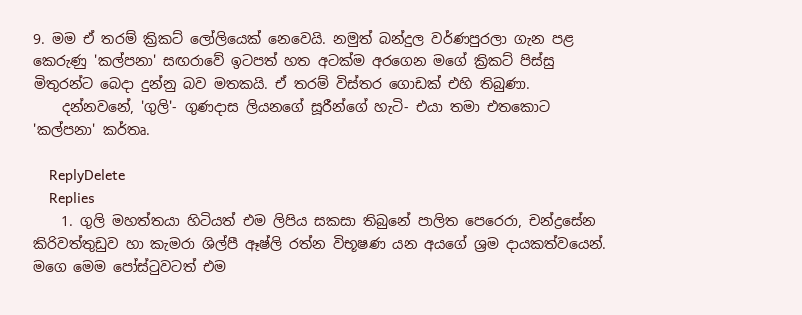9. මම ඒ තරම් ක්‍රිකට් ලෝලියෙක් නෙවෙයි. නමුත් බන්දුල වර්ණපුරලා ගැන පළ කෙරුණු 'කල්පනා' සඟරාවේ ඉටපත් හත අටක්ම අරගෙන මගේ ක්‍රිකට් පිස්සු මිතුරන්ට බෙදා දුන්නු බව මතකයි. ඒ තරම් විස්තර ගොඩක් එහි තිබුණා.
    දන්නවනේ, 'ගුලි'- ගුණදාස ලියනගේ සූරීන්ගේ හැටි- එයා තමා එතකොට 'කල්පනා' කර්තෘ.

    ReplyDelete
    Replies
    1. ගුලි මහත්තයා හිටියත් එම ලිපිය සකසා තිබුනේ පාලිත පෙරෙරා, චන්ද්‍රසේන කිරිවත්තුඩුව හා කැමරා ශිල්පී ඈෂ්ලි රත්න විභූෂණ යන අයගේ ශ්‍රම දායකත්වයෙන්. මගෙ මෙම පෝස්ටුවටත් එම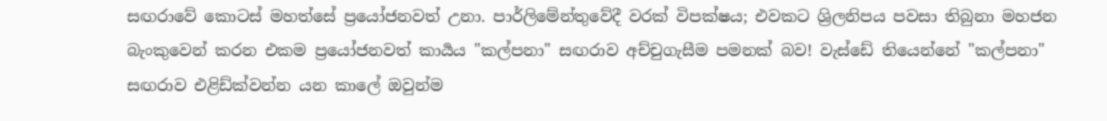සඟරාවේ කොටස් මහත්සේ ප්‍රයෝජනවත් උනා. පාර්ලිමේන්තුවේදී වරක් විපක්ෂය; එවකට ශ්‍රිලනිපය පවසා තිබුනා මහජන බැංකුවෙන් කරන එකම ප්‍රයෝජනවත් කාර්‍යය "කල්පනා" සඟරාව අච්චුගැසීම පමනක් බව! වැස්ඩේ තියෙන්නේ "කල්පනා" සඟරාව එළිඩ්ක්වන්න යන කාලේ ඔවුන්ම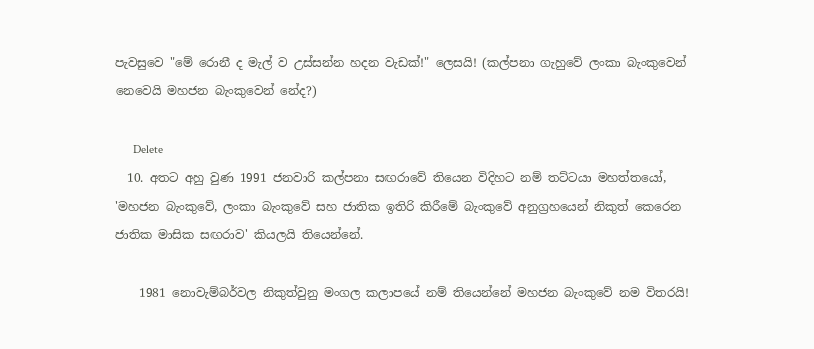පැවසුවෙ "මේ රොනී ද මැල් ව උස්සන්න හදන වැඩක්!" ලෙසයි! (කල්පනා ගැහුවේ ලංකා බැංකුවෙන් නෙවෙයි මහජන බැංකුවෙන් නේද?)

      Delete
  10. අතට අහු වුණ 1991 ජනවාරි කල්පනා සඟරාවේ තියෙන විදිහට නම් තට්ටයා මහත්තයෝ, 'මහජන බැංකුවේ, ලංකා බැංකුවේ සහ ජාතික ඉතිරි කිරීමේ බැංකුවේ අනුග්‍රහයෙන් නිකුත් කෙරෙන ජාතික මාසික සඟරාව' කියලයි තියෙන්නේ.

    1981 නොවැම්බර්වල නිකුත්වුනු මංගල කලාපයේ නම් තියෙන්නේ මහජන බැංකුවේ නම විතරයි!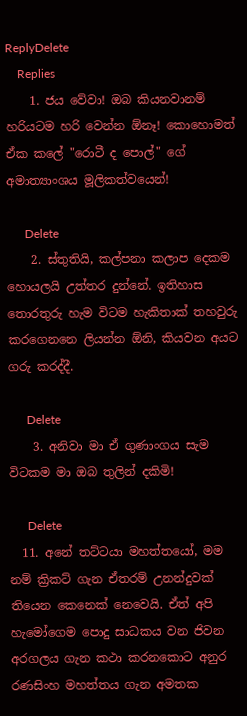ReplyDelete
    Replies
    1. ජය වේවා! ඔබ කියනවානම් හරියටම හරි වෙන්න ඕනෑ! කොහොමත් ඒක කලේ "රොටී ද පොල්" ගේ අමාත්‍යාංශය මූලිකත්වයෙන්!

      Delete
    2. ස්තුතියි, කල්පනා කලාප දෙකම හොයලයි උත්තර දුන්නේ. ඉතිහාස තොරතුරු හැම විටම හැකිතාක් තහවුරු කරගෙනනෙ ලියන්න ඕනි, කියවන අයට ගරු කරද්දී.

      Delete
    3. අනිවා මා ඒ ගුණාංගය සැම විටකම මා ඔබ තුලින් දකිමි!

      Delete
  11. අනේ තට්ටයා මහත්තයෝ, මම නම් ක්‍රිකට් ගැන ඒතරම් උනන්දුවක් තියෙන කෙනෙක් නෙවෙයි. ඒත් අපි හැමෝගෙම පොදු සාධකය වන ජිවන අරගලය ගැන කථා කරනකොට අනුර රණසිංහ මහත්තය ගැන අමතක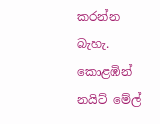කරන්න බැහැ. කොළඹින් නයිට් මේල්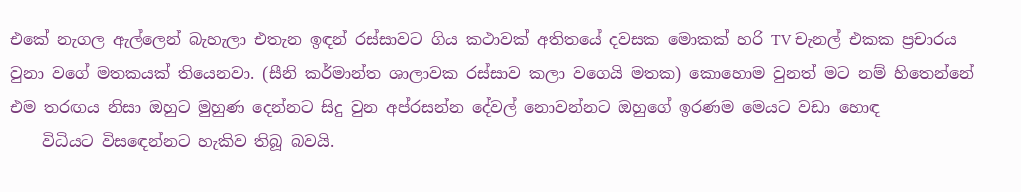එකේ නැගල ඇල්ලෙන් බැහැලා එතැන ඉඳන් රස්සාවට ගිය කථාවක් අතිතයේ දවසක මොකක් හරි TV චැනල් එකක ප්‍රචාරය වුනා වගේ මතකයක් තියෙනවා. (සීනි කර්මාන්ත ශාලාවක රස්සාව කලා වගෙයි මතක) කොහොම වුනත් මට නම් හිතෙන්නේ එම තරඟය නිසා ඔහුට මුහුණ දෙන්නට සිදු වුන අප්රසන්න දේවල් නොවන්නට ඔහුගේ ඉරණම මෙයට වඩා හොඳ
    විධියට විසඳෙන්නට හැකිව තිබූ බවයි.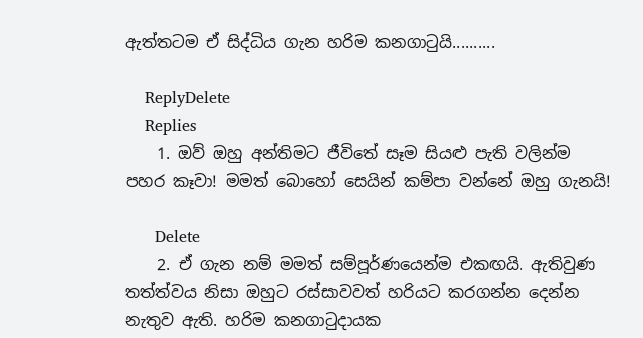ඇත්තටම ඒ සිද්ධිය ගැන හරිම කනගාටුයි..........

    ReplyDelete
    Replies
    1. ඔව් ඔහු අන්තිමට ජීවිතේ සෑම සියළු පැති වලින්ම පහර කෑවා! මමත් බොහෝ සෙයින් කම්පා වන්නේ ඔහු ගැනයි!

      Delete
    2. ඒ ගැන නම් මමත් සම්පූර්ණයෙන්ම එකඟයි. ඇතිවුණ තත්ත්වය නිසා ඔහුට රස්සාවවත් හරියට කරගන්න දෙන්න නැතුව ඇති. හරිම කනගාටුදායක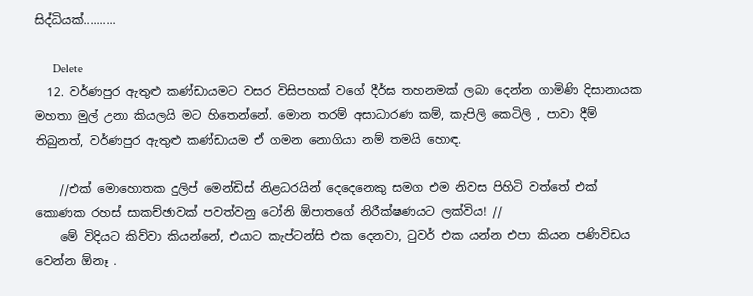සිද්ධියක්..........

      Delete
  12. වර්ණපුර ඇතුළු කණ්ඩායමට වසර විසිපහක් වගේ දීර්ඝ තහනමක් ලබා දෙන්න ගාමිණි දිසානායක මහතා මුල් උනා කියලයි මට හිතෙන්නේ. මොන තරම් අසාධාරණ කම්, කැපිලි කෙටිලි , පාවා දීම් තිබුනත්, වර්ණපුර ඇතුළු කණ්ඩායම ඒ ගමන නොගියා නම් තමයි හොඳ.

    //එක් මොහොතක දුලිප් මෙන්ඩිස් නිළධරයින් දෙදෙනෙකු සමග එම නිවස පිහිටි වත්තේ එක් කොණක රහස් සාකච්ඡාවක් පවත්වනු ටෝනි ඕපාතගේ නිරීක්ෂණයට ලක්විය! //
    මේ විදියට කිව්වා කියන්නේ, එයාට කැප්ටන්සි එක දෙනවා, ටුවර් එක යන්න එපා කියන පණිවිඩය වෙන්න ඕනෑ .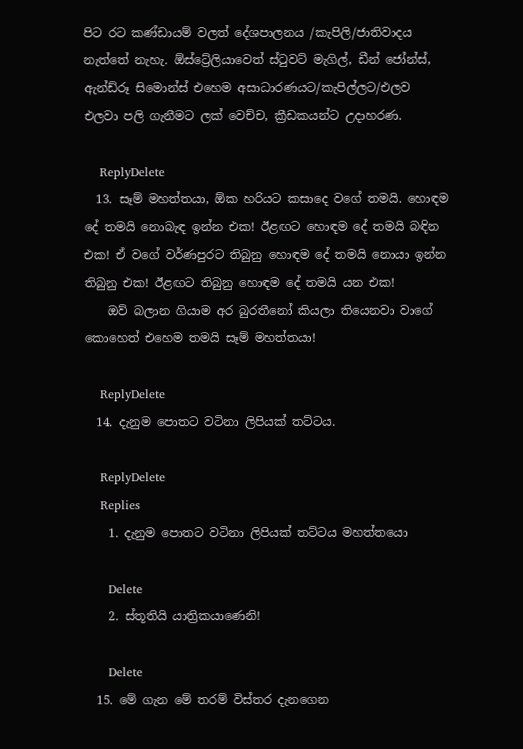පිට රට කණ්ඩායම් වලත් දේශපාලනය /කැපිලි/ජාතිවාදය නැත්තේ නැහැ. ඕස්ට්‍රේලියාවෙත් ස්ටුවට් මැගිල්, ඩීන් ජෝන්ස්, ඇන්ඩ්රූ සිමොන්ස් එහෙම අසාධාරණයට/කැපිල්ලට/එලව එලවා පලි ගැනීමට ලක් වෙච්ච, ක්‍රීඩකයන්ට උදාහරණ.

    ReplyDelete
  13. සෑම් මහත්තයා, ඕක හරියට කසාදෙ වගේ තමයි. හොඳම දේ තමයි නොබැඳ ඉන්න එක! ඊළඟට හොඳම දේ තමයි බඳින එක! ඒ වගේ වර්ණපුරට තිබුනු හොඳම දේ තමයි නොයා ඉන්න තිබුනු එක! ඊළඟට තිබුනු හොඳම දේ තමයි යන එක!
    ඔව් බලාන ගියාම අර බුරතීනෝ කියලා තියෙනවා වාගේ කොහෙත් එහෙම තමයි සෑම් මහත්තයා!

    ReplyDelete
  14. දැනුම පොතට වටිනා ලිපියක් තට්ටය.

    ReplyDelete
    Replies
    1. දැනුම පොතට වටිනා ලිපියක් තට්ටය මහත්තයො

      Delete
    2. ස්තූතියි යාත්‍රිකයාණෙනි!

      Delete
  15. මේ ගැන මේ තරම් විස්තර දැනගෙන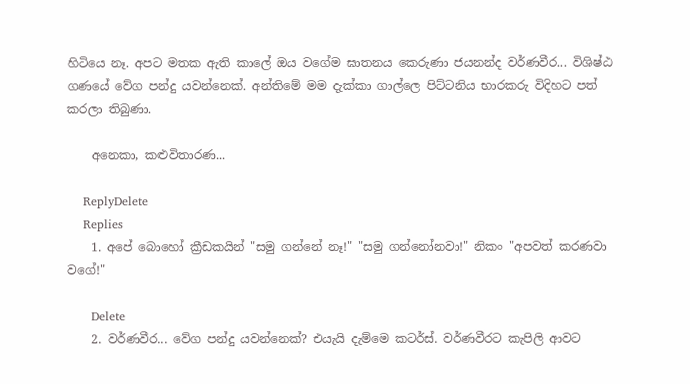හිටියෙ නෑ. අපට මතක ඇති කාලේ ඔය වගේම ඝාතනය කෙරුණා ජයනන්ද වර්ණවීර... විශිෂ්ඨ ගණයේ වේග පන්දු යවන්නෙක්. අන්තිමේ මම දැක්කා ගාල්ලෙ පිට්ටනිය භාරකරු විදිහට පත් කරලා තිබුණා.

    අනෙකා, කළුවිතාරණ...

    ReplyDelete
    Replies
    1. අපේ බොහෝ ක්‍රීඩකයින් "සමු ගන්නේ නෑ!" "සමු ගන්නෝනවා!" නිකං "අපවත් කරණවා වගේ!"

      Delete
    2. වර්ණවීර... වේග පන්දු යවන්නෙක්? එයැයි දැම්මෙ කටර්ස්. වර්ණවීරට කැපිලි ආවට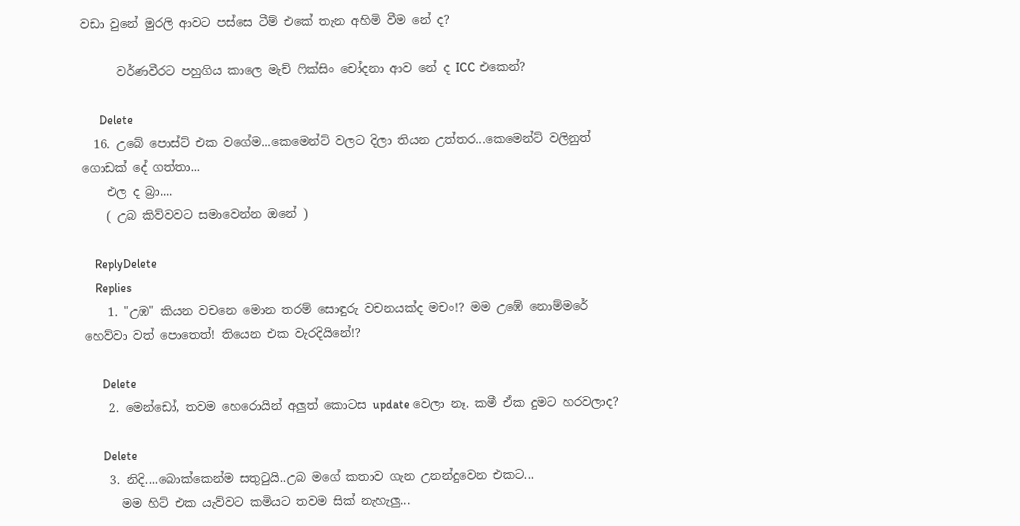වඩා වුනේ මුරලි ආවට පස්සෙ ටීම් එකේ තැන අහිමි වීම නේ ද?

      වර්ණවීරට පහුගිය කාලෙ මැච් ෆික්සිං චෝදනා ආව නේ ද ICC එකෙන්?

      Delete
  16. උබේ පොස්ට් එක වගේම...කෙමෙන්ට් වලට දිලා තියන උත්තර...කෙමෙන්ට් වලිනුත් ගොඩක් දේ ගත්තා...
    එල ද බ්‍රා....
    ( උබ කිව්වවට සමාවෙන්න ඔනේ )

    ReplyDelete
    Replies
    1. "උඹ" කියන වචනෙ මොන තරම් සොඳුරු වචනයක්ද මචං!? මම උඹේ නොම්මරේ හෙව්වා වත් පොතෙත්! තියෙන එක වැරදියිනේ!?

      Delete
    2. මෙන්ඩෝ, තවම හෙරොයින් අලුත් කොටස update වෙලා නෑ. කමී ඒක දුමට හරවලාද?

      Delete
    3. නිදි....බොක්කෙන්ම සතු‍ටුයි..උබ මගේ කතාව ගැන උනන්දුවෙන එකට...
      මම හිට් එක යැව්වට කමියට තවම සික් නැහැලු...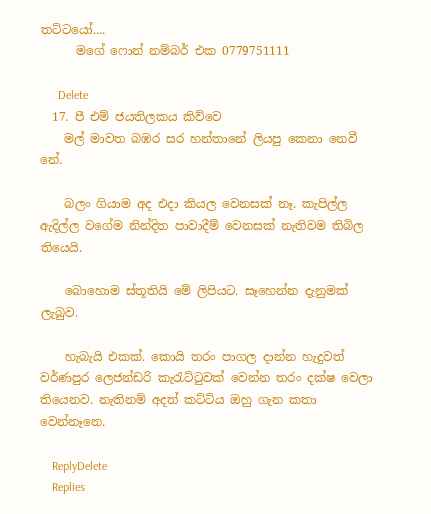තට්ටයෝ....
      මගේ ෆොන් නම්බර් එක 0779751111

      Delete
  17. පී එම් ජයතිලකය කිව්වෙ
    මල් මාවත බඹර සර හන්තානේ ලියපු කෙනා නෙවී නේ.

    බලං ගියාම අද එදා කියල වෙනසක් නෑ. කැපිල්ල ඇදිල්ල වගේම නින්දිත පාවාදීම් වෙනසක් නැතිවම තිබිල තියෙයි.

    බොහොම ස්තූතියි මේ ලිපියට. සෑහෙන්න දැනුමක් ලැබුව.

    හැබැයි එකක්. කොයි තරං පාගල දාන්න හැදුවත් වර්ණපුර ලෙජන්ඩරි කැරැට්ටුවක් වෙන්න තරං දක්ෂ වෙලා තියෙනව. නැතිනම් අදත් කට්ටිය ඔහු ගැන කතා වෙන්නෑනෙ.

    ReplyDelete
    Replies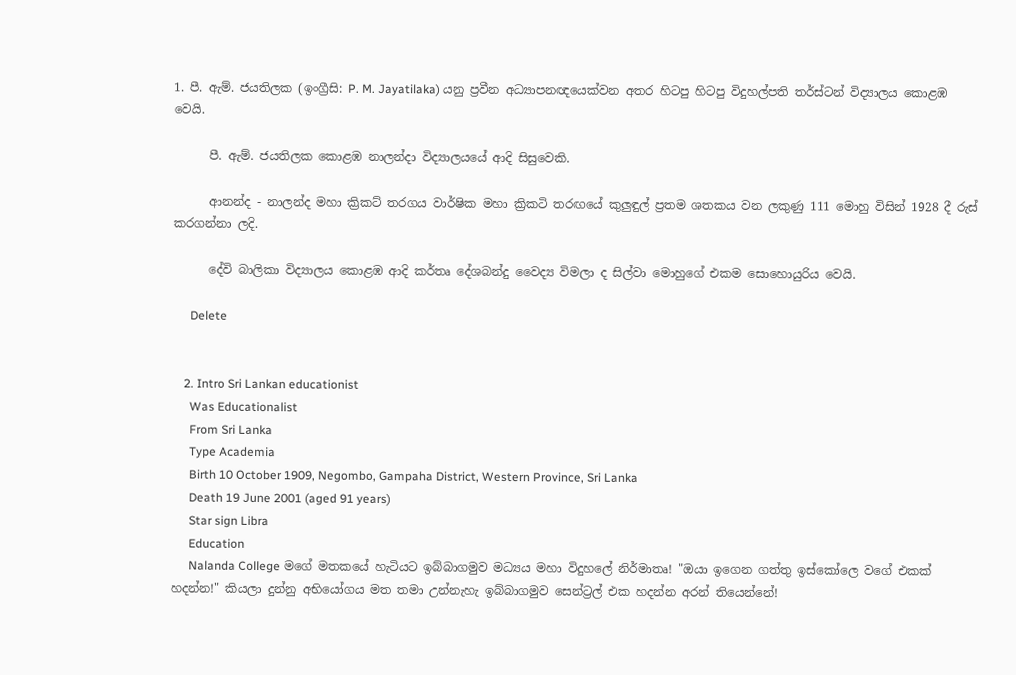1. පී. ඇම්. ජයතිලක (ඉංග්‍රීසි: P. M. Jayatilaka) යනු ප්‍රවීන අධ්‍යාපනඥයෙක්වන අතර හිටපු හිටපු විදුහල්පති තර්ස්ටන් විද්‍යාලය කොළඹ වෙයි.

      පී. ඇම්. ජයතිලක කොළඹ නාලන්දා විද්‍යාලයයේ ආදි සිසුවෙකි.

      ආනන්ද - නාලන්ද මහා ක්‍රිකට් තරගය වාර්ෂික මහා ක්‍රිකටි තරඟයේ කුලුඳුල් ප්‍රතම ශතකය වන ලකුණු 111 මොහු විසින් 1928 දී රුස් කරගන්නා ලදි.

      දේවි බාලිකා විද්‍යාලය කොළඹ ආදි කර්තෘ දේශබන්දු වෛද්‍ය විමලා ද සිල්වා මොහුගේ එකම සොහොයුරිය වෙයි.

      Delete


    2. Intro Sri Lankan educationist
      Was Educationalist
      From Sri Lanka
      Type Academia
      Birth 10 October 1909, Negombo, Gampaha District, Western Province, Sri Lanka
      Death 19 June 2001 (aged 91 years)
      Star sign Libra
      Education
      Nalanda College මගේ මතකයේ හැටියට ඉබ්බාගමුව මධ්‍යය මහා විදුහලේ නිර්මාතෘ! "ඔයා ඉගෙන ගත්තු ඉස්කෝලෙ වගේ එකක් හදන්න!" කියලා දුන්නු අභියෝගය මත තමා උන්නැහැ ඉබ්බාගමුව සෙන්ට්‍රල් එක හදන්න අරන් තියෙන්නේ!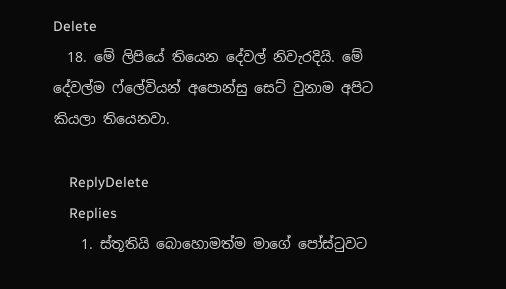Delete
  18. මේ ලිපියේ තියෙන දේවල් නිවැරදියි. මේ දේවල්ම ෆ්ලේවියන් අපොන්සු සෙට් වුනාම අපිට කියලා තියෙනවා.

    ReplyDelete
    Replies
    1. ස්තූතියි බොහොමත්ම මාගේ පෝස්ටුවට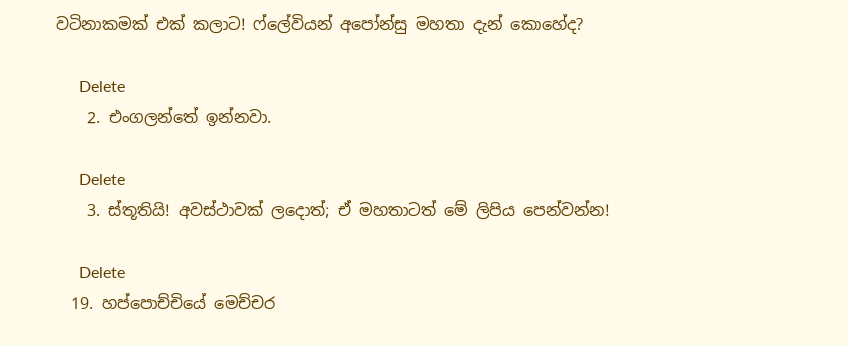වටිනාකමක් එක් කලාට! ෆ්ලේවියන් අපෝන්සු මහතා දැන් කොහේද?

      Delete
    2. එංගලන්තේ ඉන්නවා.

      Delete
    3. ස්තූතියි! අවස්ථාවක් ලදොත්; ඒ මහතාටත් මේ ලිපිය පෙන්වන්න!

      Delete
  19. හප්පොච්චියේ මෙච්චර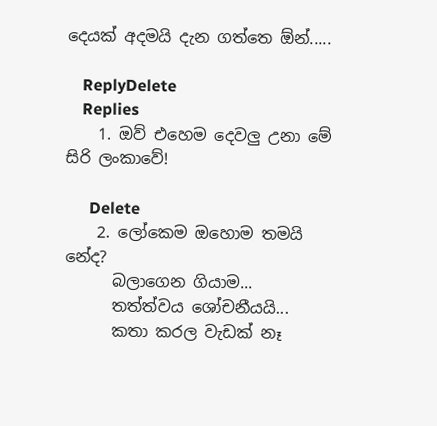දෙයක් අදමයි දැන ගත්තෙ ඕන්.....

    ReplyDelete
    Replies
    1. ඔව් එහෙම දෙවලු උනා මේ සිරි ලංකාවේ!

      Delete
    2. ලෝකෙම ඔහොම තමයි නේද?
      බලාගෙන ගියාම...
      තත්ත්වය ශෝචනීයයි...
      කතා කරල වැඩක් නෑ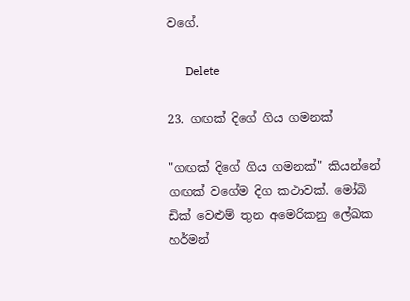වගේ.

      Delete

23. ගඟක් දිගේ ගිය ගමනක්

"ගඟක් දිගේ ගිය ගමනක්" කියන්නේ ගඟක් වගේම දිග කථාවක්. මෝබි ඩික් වෙළුම් තුන අමෙරිකනු ලේඛක හර්මන්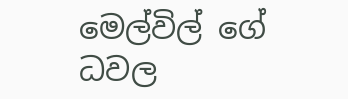මෙල්විල් ගේ ධවල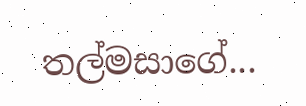තල්මසාගේ...